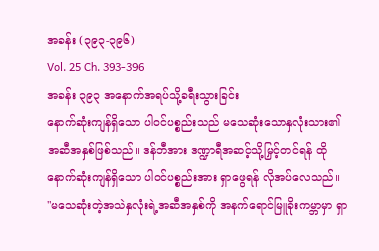အခန်း (၃၉၃-၃၉၆)
Vol. 25 Ch. 393-396
အခန်း ၃၉၃ အနောက်အရပ်သို့ခရီးသွားခြင်း
နောက်ဆုံးကျန်ရှိသော ပါ၀င်ပစ္စည်းသည် မသေဆုံးသောနှလုံးသား၏ အဆီအနှစ်ဖြစ်သည်။ ဒန်ဘီအား ဒဏ္ဍာရီအဆင့်သို့မြှင့်တင်ရန် ထိုနောက်ဆုံးကျန်ရှိသော ပါ၀င်ပစ္စည်းအား ရှာဖွေရန် လိုအပ်လေသည်။
"မသေဆုံးတဲ့အသဲနှလုံးရဲ့အဆီအနှစ်ကို အနက်ရောင်မြူခိုးကမ္ဘာမှာ ရှာ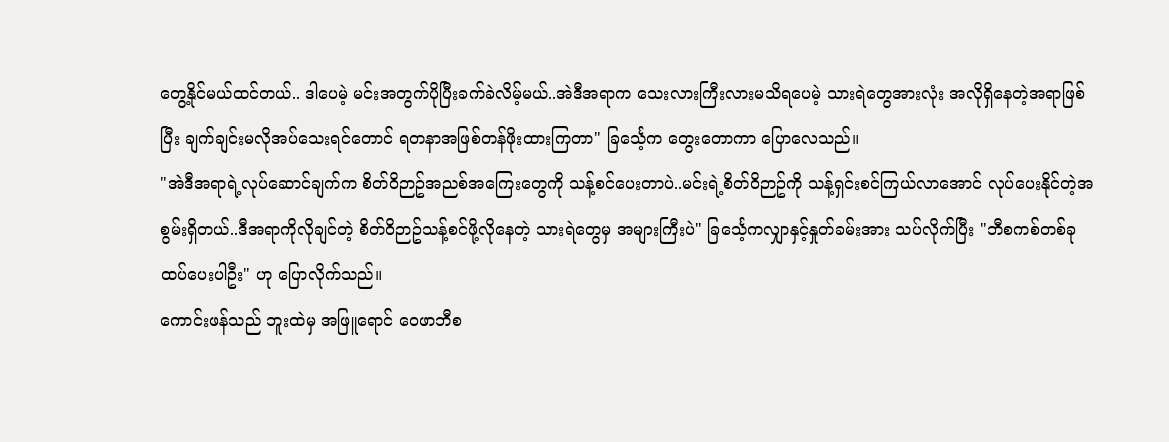တွေ့နိုင်မယ်ထင်တယ်.. ဒါပေမဲ့ မင်းအတွက်ပိုပြီးခက်ခဲလိမ့်မယ်..အဲဒီအရာက သေးလားကြီးလားမသိရပေမဲ့ သားရဲတွေအားလုံး အလိုရှိနေတဲ့အရာဖြစ်ပြီး ချက်ချင်းမလိုအပ်သေးရင်တောင် ရတနာအဖြစ်တန်ဖိုးထားကြတာ" ခြင်္သေ့က တွေးတောကာ ပြောလေသည်။
"အဲဒီအရာရဲ့လုပ်ဆောင်ချက်က စိတ်ဝိဉာဥ်အညစ်အကြေးတွေကို သန့်စင်ပေးတာပဲ..မင်းရဲ့စိတ်ဝိဉာဥ်ကို သန့်ရှင်းစင်ကြယ်လာအောင် လုပ်ပေးနိုင်တဲ့အစွမ်းရှိတယ်..ဒီအရာကိုလိုချင်တဲ့ စိတ်ဝိဉာဥ်သန့်စင်ဖို့လိုနေတဲ့ သားရဲတွေမှ အများကြီးပဲ" ခြင်္သေ့ကလျှာနှင့်နှုတ်ခမ်းအား သပ်လိုက်ပြီး "ဘီစကစ်တစ်ခုထပ်ပေးပါဦး" ဟု ပြောလိုက်သည်။
ကောင်းဖန်သည် ဘူးထဲမှ အဖြူရောင် ဝေဖာဘီစ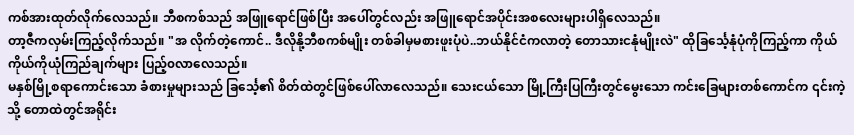ကစ်အားထုတ်လိုက်လေသည်။ ဘီစကစ်သည် အဖြူရောင်ဖြစ်ပြီး အပေါ်တွင်လည်း အဖြူရောင်အပိုင်းအစလေးများပါရှိလေသည်။
တာ့ဇီကလှမ်းကြည့်လိုက်သည်။ "အ လိုက်တဲ့ကောင်.. ဒီလိုနို့ဘီစကစ်မျိုး တစ်ခါမှမစားဖူးပုံပဲ..ဘယ်နိုင်ငံကလာတဲ့ တောသားငနုံမျိုးလဲ" ထိုခြင်္သေ့နုံပုံကိုကြည့်ကာ ကိုယ်ကိုယ်ကိုယုံကြည်ချက်များ ပြည့်၀လာလေသည်။
မနှစ်မြို့စရာကောင်းသော ခံစားမှုများသည် ခြင်္သေ့၏ စိတ်ထဲတွင်ဖြစ်ပေါ်လာလေသည်။ သေးငယ်သော မြို့ကြီးပြကြီးတွင်မွေးသော ကင်းခြေများတစ်ကောင်က ၎င်းကဲ့သို့ တောထဲတွင်အရိုင်း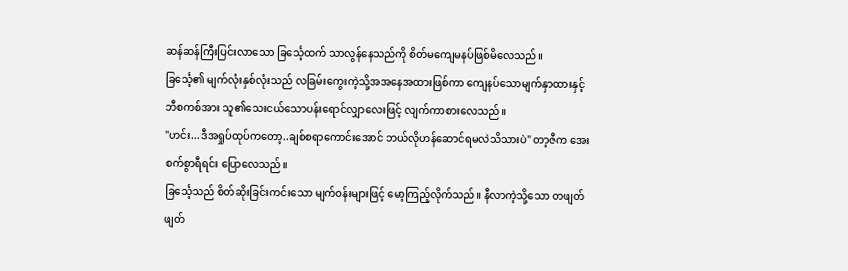ဆန်ဆန်ကြီးပြင်းလာသော ခြင်္သေ့ထက် သာလွန်နေသည်ကို စိတ်မကျေမနပ်ဖြစ်မိလေသည်။
ခြင်္သေ့၏ မျက်လုံးနှစ်လုံးသည် လခြမ်းကွေးကဲ့သို့အအနေအထားဖြစ်ကာ ကျေနပ်သောမျက်နှာထားနှင့် ဘီစကစ်အား သူ၏သေးငယ်သောပန်းရောင်လျှာလေးဖြင့် လျက်ကာစားလေသည်။
"ဟင်း...ဒီအရှုပ်ထုပ်ကတော့..ချစ်စရာကောင်းအောင် ဘယ်လိုဟန်ဆောင်ရမလဲသိသားပဲ" တာ့ဇီက အေးစက်စွာရီရင်း ပြောလေသည်။
ခြင်္သေ့သည် စိတ်ဆိုးခြင်းကင်းသော မျက်၀န်းများဖြင့် မော့ကြည့်လိုက်သည်။ နီလာကဲ့သို့သော တဖျတ်ဖျတ်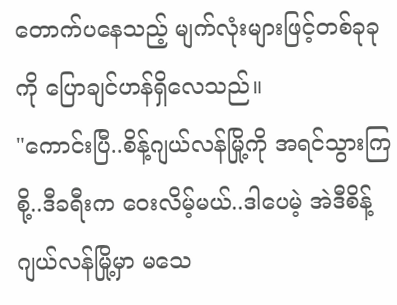တောက်ပနေသည့် မျက်လုံးများဖြင့်တစ်ခုခုကို ပြောချင်ဟန်ရှိလေသည်။
"ကောင်းပြီ..စိန့်ဂျယ်လန်မြို့ကို အရင်သွားကြစို့..ဒီခရီးက ဝေးလိမ့်မယ်..ဒါပေမဲ့ အဲဒီစိန့်ဂျယ်လန်မြို့မှာ မသေ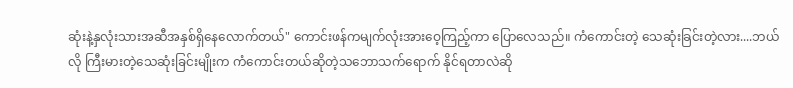ဆုံးနဲ့နှလုံးသားအဆီအနှစ်ရှိနေလောက်တယ်" ကောင်းဖန်ကမျက်လုံးအားဝေ့ကြည့်ကာ ပြောလေသည်။ ကံကောင်းတဲ့ သေဆုံးခြင်းတဲ့လား....ဘယ်လို ကြီးမားတဲ့သေဆုံးခြင်းမျိုးက ကံကောင်းတယ်ဆိုတဲ့သဘောသက်ရောက် နိုင်ရတာလဲဆို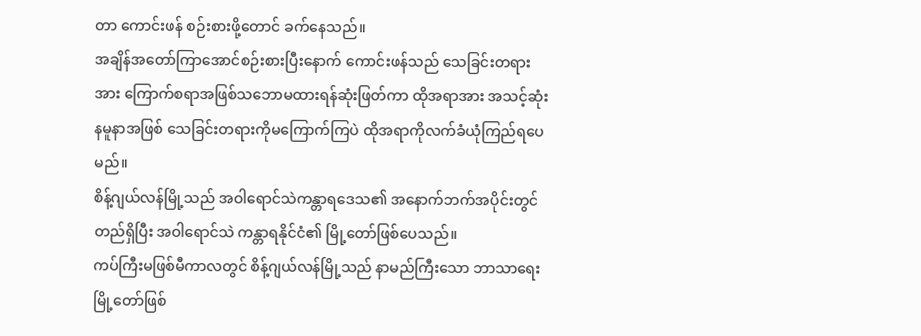တာ ကောင်းဖန် စဉ်းစားဖို့တောင် ခက်နေသည်။
အချိန်အတော်ကြာအောင်စဉ်းစားပြီးနောက် ကောင်းဖန်သည် သေခြင်းတရားအား ကြောက်စရာအဖြစ်သဘောမထားရန်ဆုံးဖြတ်ကာ ထိုအရာအား အသင့်ဆုံး နမူနာအဖြစ် သေခြင်းတရားကိုမကြောက်ကြပဲ ထိုအရာကိုလက်ခံယုံကြည်ရပေမည်။
စိန့်ဂျယ်လန်မြို့သည် အဝါရောင်သဲကန္တာရဒေသ၏ အနောက်ဘက်အပိုင်းတွင် တည်ရှိပြီး အဝါရောင်သဲ ကန္တာရနိုင်ငံ၏ မြို့တော်ဖြစ်ပေသည်။
ကပ်ကြီးမဖြစ်မီကာလတွင် စိန့်ဂျယ်လန်မြို့သည် နာမည်ကြီးသော ဘာသာရေးမြို့တော်ဖြစ်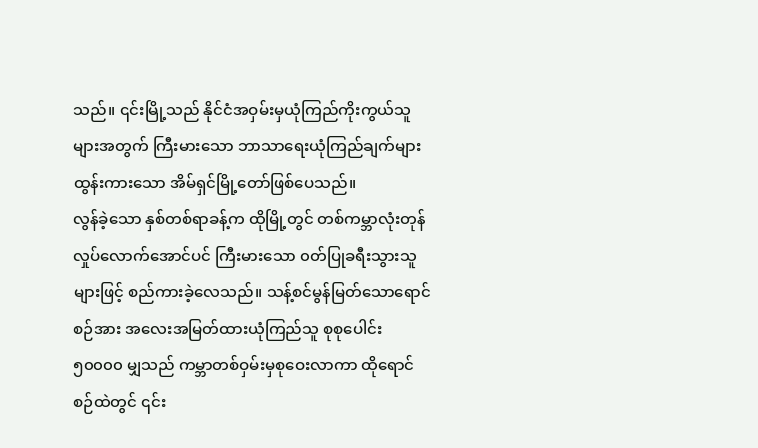သည်။ ၎င်းမြို့သည် နိုင်ငံအဝှမ်းမှယုံကြည်ကိုးကွယ်သူများအတွက် ကြီးမားသော ဘာသာရေးယုံကြည်ချက်များထွန်းကားသော အိမ်ရှင်မြို့တော်ဖြစ်ပေသည်။
လွန်ခဲ့သော နှစ်တစ်ရာခန့်က ထိုမြို့တွင် တစ်ကမ္ဘာလုံးတုန်လှုပ်လောက်အောင်ပင် ကြီးမားသော ၀တ်ပြုခရီးသွားသူများဖြင့် စည်ကားခဲ့လေသည်။ သန့်စင်မွန်မြတ်သောရောင်စဉ်အား အလေးအမြတ်ထားယုံကြည်သူ စုစုပေါင်း ၅၀၀၀၀ မျှသည် ကမ္ဘာတစ်ဝှမ်းမှစုဝေးလာကာ ထိုရောင်စဉ်ထဲတွင် ၎င်း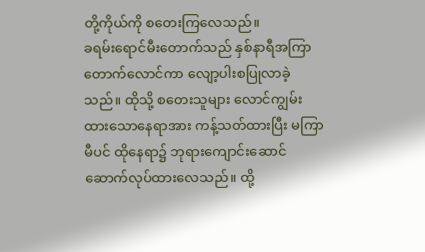တို့ကိုယ်ကို စတေးကြလေသည်။
ခရမ်းရောင်မီးတောက်သည် နှစ်နာရီအကြာ တောက်လောင်ကာ လျော့ပါးစပြုလာခဲ့သည်။ ထိုသို့ စတေးသူများ လောင်ကျွမ်းထားသောနေရာအား ကန့်သတ်ထားပြီး မကြာမီပင် ထိုနေရာ၌ ဘုရားကျောင်းဆောင်ဆောက်လုပ်ထားလေသည်။ ထို့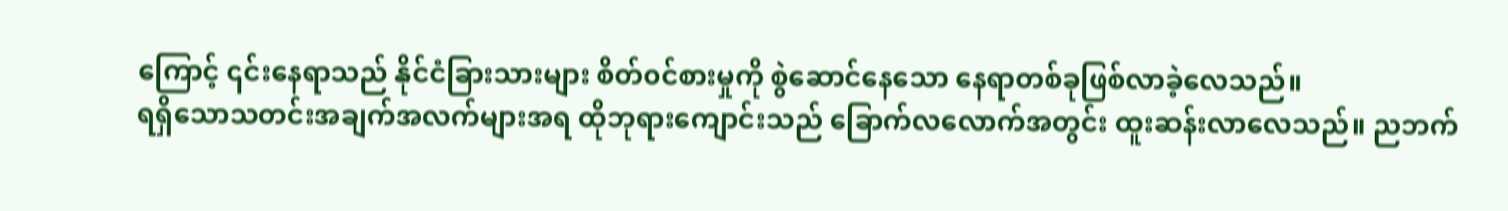ကြောင့် ၎င်းနေရာသည် နိုင်ငံခြားသားများ စိတ်၀င်စားမှုကို စွဲဆောင်နေသော နေရာတစ်ခုဖြစ်လာခဲ့လေသည်။
ရရှိသောသတင်းအချက်အလက်များအရ ထိုဘုရားကျောင်းသည် ခြောက်လလောက်အတွင်း ထူးဆန်းလာလေသည်။ ညဘက်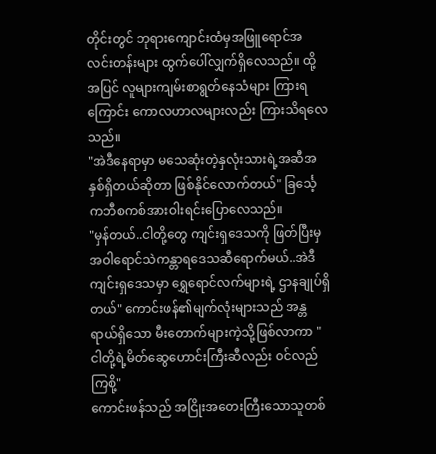တိုင်းတွင် ဘုရားကျောင်းထံမှအဖြူရောင်အလင်းတန်းများ ထွက်ပေါ်လျှက်ရှိလေသည်။ ထို့အပြင် လူများကျမ်းစာရွတ်နေသံများ ကြားရကြောင်း ကောလဟာလများလည်း ကြားသိရလေသည်။
"အဲဒီနေရာမှာ မသေဆုံးတဲ့နှလုံးသားရဲ့အဆီအနှစ်ရှိတယ်ဆိုတာ ဖြစ်နိုင်လောက်တယ်" ခြင်္သေ့ကဘီစကစ်အားဝါးရင်းပြောလေသည်။
"မှန်တယ်..ငါတို့တွေ ကျင်းရှဒေသကို ဖြတ်ပြီးမှ အဝါရောင်သဲကန္တာရဒေသဆီရောက်မယ်..အဲဒီကျင်းရှဒေသမှာ ရွှေရောင်လက်များရဲ့ ဌာနချုပ်ရှိတယ်" ကောင်းဖန်၏မျက်လုံးများသည် အန္တရာယ်ရှိသော မီးတောက်များကဲ့သို့ဖြစ်လာကာ "ငါတို့ရဲ့မိတ်ဆွေဟောင်းကြီးဆီလည်း ၀င်လည်ကြစို့"
ကောင်းဖန်သည် အငြိုးအတေးကြီးသောသူတစ်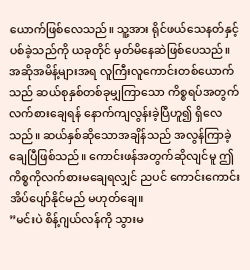ယောက်ဖြစ်လေသည်။ သူ့အား ရိုင်ဖယ်သေနတ်နှင့် ပစ်ခဲ့သည်ကို ယခုတိုင် မှတ်မိနေဆဲဖြစ်ပေသည်။
အဆိုအမိန့်များအရ လူကြီးလူကောင်းတစ်ယောက်သည် ဆယ်စုနှစ်တစ်ခုမျှကြာသော ကိစ္စရပ်အတွက် လက်စားချေရန် နောက်ကျလွန်းခဲ့ပြီဟူ၍ ရှိလေသည်။ ဆယ်နှစ်ဆိုသောအချိန်သည် အလွန်ကြာခဲ့ချေပြီဖြစ်သည်။ ကောင်းဖန်အတွက်ဆိုလျင်မူ ဤကိစ္စကိုလက်စားမချေရလျှင် ညပင် ကောင်းကောင်းအိပ်ပျော်နိုင်မည် မဟုတ်ချေ။
”မင်းပဲ စိန့်ဂျယ်လန်ကို သွားမ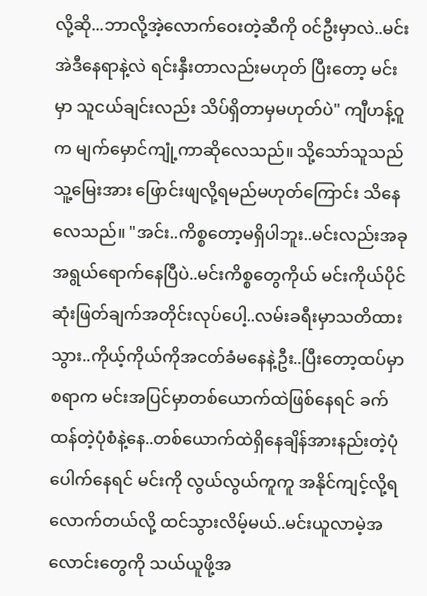လို့ဆို...ဘာလို့အဲ့လောက်ဝေးတဲ့ဆီကို ၀င်ဦးမှာလဲ..မင်းအဲဒီနေရာနဲ့လဲ ရင်းနှီးတာလည်းမဟုတ် ပြီးတော့ မင်းမှာ သူငယ်ချင်းလည်း သိပ်ရှိတာမှမဟုတ်ပဲ" ကျီဟန့်ဝူက မျက်မှောင်ကျုံ့ကာဆိုလေသည်။ သို့သော်သူသည် သူ့မြေးအား ဖြောင်းဖျလို့ရမည်မဟုတ်ကြောင်း သိနေလေသည်။ "အင်း..ကိစ္စတော့မရှိပါဘူး..မင်းလည်းအခုအရွယ်ရောက်နေပြီပဲ..မင်းကိစ္စတွေကိုယ် မင်းကိုယ်ပိုင်ဆုံးဖြတ်ချက်အတိုင်းလုပ်ပေါ့..လမ်းခရီးမှာသတိထားသွား..ကိုယ့်ကိုယ်ကိုအငတ်ခံမနေနဲ့ဦး..ပြီးတော့ထပ်မှာစရာက မင်းအပြင်မှာတစ်ယောက်ထဲဖြစ်နေရင် ခက်ထန်တဲ့ပုံစံနဲ့နေ..တစ်ယောက်ထဲရှိနေချိန်အားနည်းတဲ့ပုံပေါက်နေရင် မင်းကို လွယ်လွယ်ကူကူ အနိုင်ကျင့်လို့ရလောက်တယ်လို့ ထင်သွားလိမ့်မယ်..မင်းယူလာမဲ့အလောင်းတွေကို သယ်ယူဖို့အ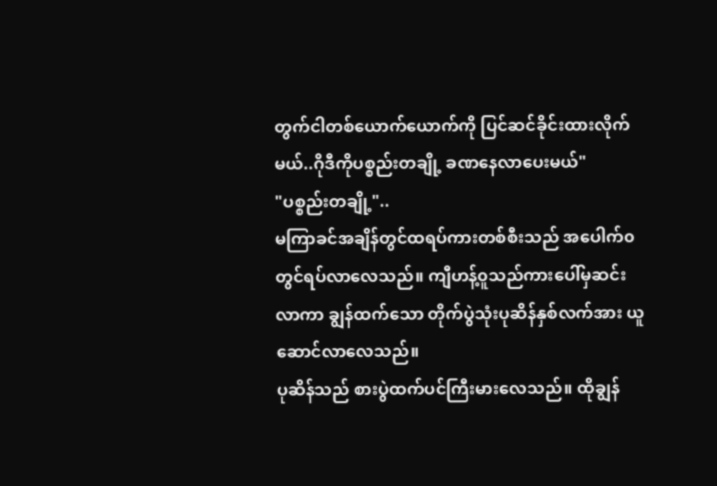တွက်ငါတစ်ယောက်ယောက်ကို ပြင်ဆင်ခိုင်းထားလိုက်မယ်..ဂိုဒီကိုပစ္စည်းတချို့ ခဏနေလာပေးမယ်"
"ပစ္စည်းတချို့"..
မကြာခင်အချိန်တွင်ထရပ်ကားတစ်စီးသည် အပေါက်၀တွင်ရပ်လာလေသည်။ ကျီဟန့်၀ူသည်ကားပေါ်မှဆင်းလာကာ ချွန်ထက်သော တိုက်ပွဲသုံးပုဆိန်နှစ်လက်အား ယူဆောင်လာလေသည်။
ပုဆိန်သည် စားပွဲထက်ပင်ကြီးမားလေသည်။ ထိုချွန်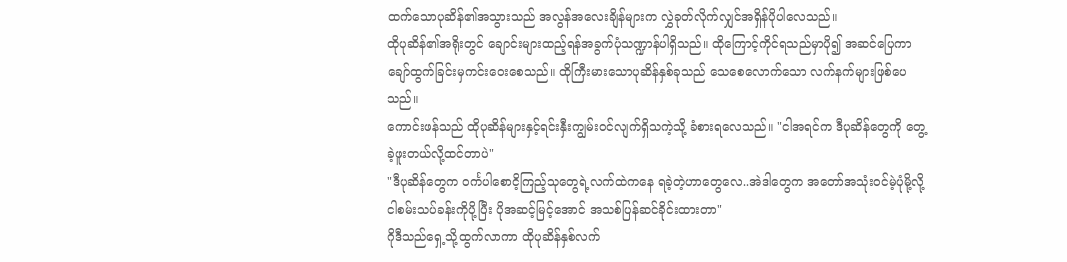ထက်သောပုဆိန်၏အသွားသည် အလွန်အလေးချိန်များက လွှဲခုတ်လိုက်လျှင်အရှိန်ပိုပါလေသည်။
ထိုပုဆိန်၏အရိုးတွင် ချောင်းများထည့်ရန်အခွက်ပုံသဏ္ဍာန်ပါရှိသည်။ ထိုကြောင့်ကိုင်ရသည်မှာပို၍ အဆင်ပြေကာ ချော်ထွက်ခြင်းမှကင်းဝေးစေသည်။ ထိုကြီးမားသောပုဆိန်နှစ်ခုသည် သေစေလောက်သော လက်နက်များဖြစ်ပေသည်။
ကောင်းဖန်သည် ထိုပုဆိန်များနှင့်ရင်းနှီးကျွမ်း၀င်လျက်ရှိသကဲ့သို့ ခံစားရလေသည်။ "ငါအရင်က ဒီပုဆိန်တွေကို တွေ့ခဲ့ဖူးတယ်လို့ထင်တာပဲ"
"ဒီပုဆိန်တွေက ၀င်္ကပါစောငိ့ကြည့်သုတွေရဲ့လက်ထဲကနေ ရခဲ့တဲ့ဟာတွေလေ..အဲဒါတွေက အတော်အသုံး၀င်မဲ့ပုံမို့လို့ ငါစမ်းသပ်ခန်းကိုပို့ပြီး ပိုအဆင့်မြင့်အောင် အသစ်ပြန်ဆင်ခိုင်းထားတာ"
ဂိုဒီသည်ရှေ့သို့ထွက်လာကာ ထိုပုဆိန်နှစ်လက်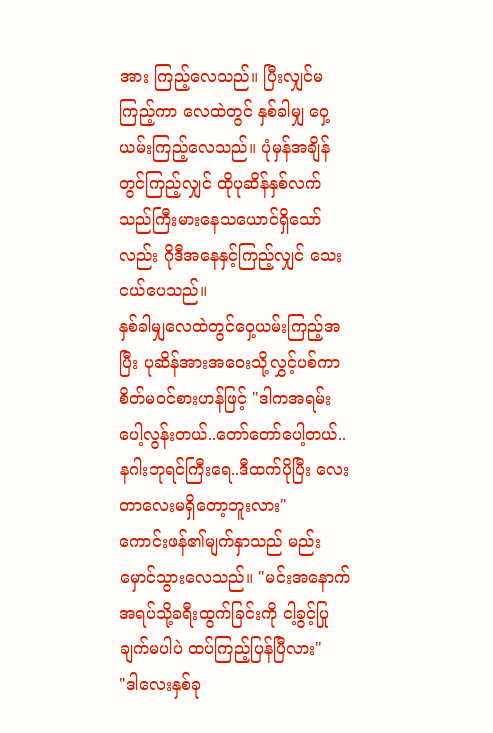အား ကြည့်လေသည်။ ပြီးလျှင်မကြည့်ကာ လေထဲတွင် နှစ်ခါမျှ ဝှေ့ယမ်းကြည့်လေသည်။ ပုံမှန်အချိန်တွင်ကြည့်လျှင် ထိုပုဆိန်နှစ်လက်သည်ကြီးမားနေသယောင်ရှိသော်လည်း ဂိုဒီအနေနှင့်ကြည့်လျှင် သေးငယ်ပေသည်။
နှစ်ခါမျှလေထဲတွင်ဝှေ့ယမ်းကြည့်အပြီး ပုဆိန်အားအဝေးသို့လွှင့်ပစ်ကာ စိတ်မ၀င်စားဟန်ဖြင့် "ဒါကအရမ်းပေါ့လွန်းတယ်..တော်တော်ပေါ့တယ်..နဂါးဘုရင်ကြီးရေ..ဒီထက်ပိုပြီး လေးတာလေးမရှိတော့ဘူးလား"
ကောင်းဖန်၏မျက်နှာသည် မည်းမှောင်သွားလေသည်။ "မင်းအနောက်အရပ်သို့ခရီးထွက်ခြင်းကို ငါ့ခွင့်ပြုချက်မပါပဲ ထပ်ကြည့်ပြန်ပြီလား"
"ဒါလေးနှစ်ခု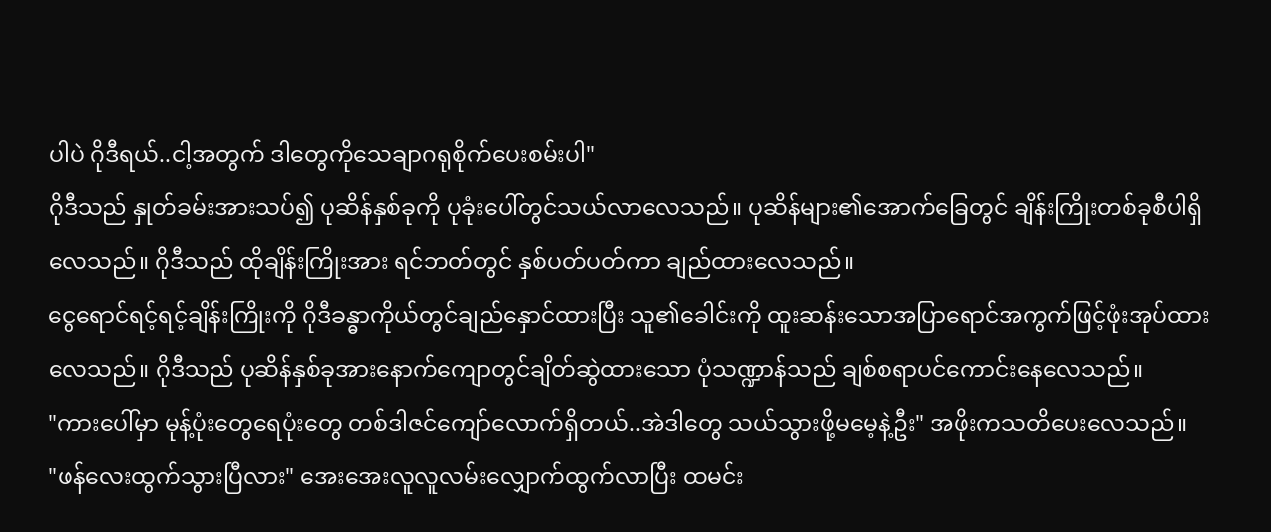ပါပဲ ဂိုဒီရယ်..ငါ့အတွက် ဒါတွေကိုသေချာဂရုစိုက်ပေးစမ်းပါ"
ဂိုဒီသည် နှုတ်ခမ်းအားသပ်၍ ပုဆိန်နှစ်ခုကို ပုခုံးပေါ်တွင်သယ်လာလေသည်။ ပုဆိန်များ၏အောက်ခြေတွင် ချိန်းကြိုးတစ်ခုစီပါရှိလေသည်။ ဂိုဒီသည် ထိုချိန်းကြိုးအား ရင်ဘတ်တွင် နှစ်ပတ်ပတ်ကာ ချည်ထားလေသည်။
ငွေရောင်ရင့်ရင့်ချိန်းကြိုးကို ဂိုဒီခန္ဓာကိုယ်တွင်ချည်နှောင်ထားပြီး သူ၏ခေါင်းကို ထူးဆန်းသောအပြာရောင်အကွက်ဖြင့်ဖုံးအုပ်ထားလေသည်။ ဂိုဒီသည် ပုဆိန်နှစ်ခုအားနောက်ကျောတွင်ချိတ်ဆွဲထားသော ပုံသဏ္ဍာန်သည် ချစ်စရာပင်ကောင်းနေလေသည်။
"ကားပေါ်မှာ မုန့်ပုံးတွေရေပုံးတွေ တစ်ဒါဇင်ကျော်လောက်ရှိတယ်..အဲဒါတွေ သယ်သွားဖို့မမေ့နဲ့ဦး" အဖိုးကသတိပေးလေသည်။
"ဖန်လေးထွက်သွားပြီလား" အေးအေးလူလူလမ်းလျှောက်ထွက်လာပြီး ထမင်း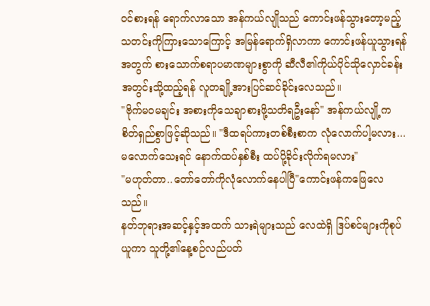၀င်စားရန် ရောက်လာသော အန်ကယ်လျိုသည် ကောင်းဖန်သွားတော့မည့် သတင်းကိုကြားသောကြောင့် အမြန်ရောက်ရှိလာကာ ကောင်းဖန်ယူသွားရန်အတွက် စားသောက်စရာပမာဏများစွာကို ဆီလီ၏ကိုယ်ပိုင်သိုလှောင်ခန်းအတွင်းသို့ထည့်ရန် လူတချို့အားပြင်ဆင်ခိုင်းလေသည်။
"ဗိုက်မ၀မချင်း အစားကိုသေချာစားဖို့သတိရဦးနော်" အန်ကယ်လျို့က စိတ်ရှည်စွာဖြင့်ဆိုသည်။ "ဒီထရပ်ကားတစ်စီးစာက လုံလောက်ပါ့မလား...မလောက်သေးရင် နောက်ထပ်နှစ်စီး ထပ်ပို့ခိုင်းလိုက်ရမလား"
"မဟုတ်တာ..တော်တော်ကိုလုံလောက်နေပါပြီ"ကောင်းဖန်ကဖြေလေသည်။
နတ်ဘုရားအဆင့်နှင့်အထက် သားရဲများသည် လေထဲရှိ ဒြပ်စင်များကိုစုပ်ယူကာ သူတို့၏နေ့စဉ်လည်ပတ်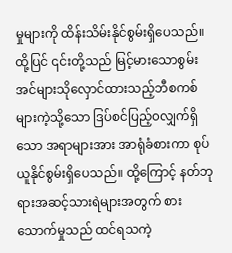မှုများကို ထိန်းသိမ်းနိုင်စွမ်းရှိပေသည်။ ထို့ပြင် ၎င်းတို့သည် မြင့်မားသောစွမ်းအင်များသိုလှောင်ထားသည့်ဘီစကစ်များကဲ့သို့သော ဒြပ်စင်ပြည့်၀လျှက်ရှိသော အရာများအား အာရုံခံစားကာ စုပ်ယူနိုင်စွမ်းရှိပေသည်။ ထို့ကြောင့် နတ်ဘုရားအဆင့်သားရဲများအတွက် စားသောက်မှုသည် ထင်ရသကဲ့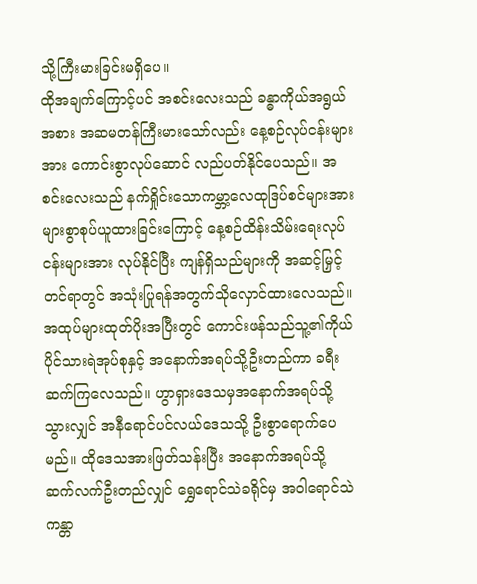သို့ကြီးမားခြင်းမရှိပေ။
ထိုအချက်ကြောင့်ပင် အစင်းလေးသည် ခန္ဓာကိုယ်အရွယ်အစား အဆမတန်ကြီးမားသော်လည်း နေ့စဉ်လုပ်ငန်းများအား ကောင်းစွာလုပ်ဆောင် လည်ပတ်နိုင်ပေသည်။ အစင်းလေးသည် နက်ရှိုင်းသောကမ္ဘာ့လေထုဒြပ်စင်များအား များစွာစုပ်ယူထားခြင်းကြောင့် နေ့စဉ်ထိန်းသိမ်းရေးလုပ်ငန်းများအား လုပ်နိုင်ပြီး ကျန်ရှိသည်များကို အဆင့်မြှင့်တင်ရာတွင် အသုံးပြုရန်အတွက်သိုလှောင်ထားလေသည်။
အထုပ်များထုတ်ပိုးအပြီးတွင် ကောင်းဖန်သည်သူ့၏ကိုယ်ပိုင်သားရဲအုပ်စုနှင့် အနောက်အရပ်သို့ဦးတည်ကာ ခရီးဆက်ကြလေသည်။ ဟွာရှားဒေသမှအနောက်အရပ်သို့သွားလျှင် အနီရောင်ပင်လယ်ဒေသသို့ ဦးစွာရောက်ပေမည်။ ထိုဒေသအားဖြတ်သန်းပြီး အနောက်အရပ်သို့ ဆက်လက်ဦးတည်လျှင် ရွှေရောင်သဲခရိုင်မှ အဝါရောင်သဲကန္တာ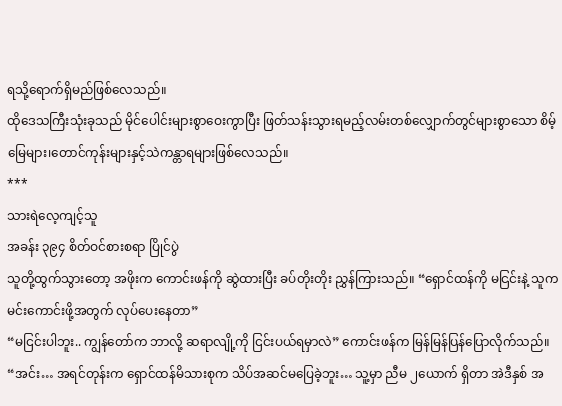ရသို့ရောက်ရှိမည်ဖြစ်လေသည်။
ထိုဒေသကြီးသုံးခုသည် မိုင်ပေါင်းများစွာဝေးကွာပြီး ဖြတ်သန်းသွားရမည့်လမ်းတစ်လျှောက်တွင်များစွာသော စိမ့်မြေများ၊တောင်ကုန်းများနှင့်သဲကန္တာရများဖြစ်လေသည်။
***
သားရဲလေ့ကျင့်သူ
အခန်း ၃၉၄ စိတ်ဝင်စားစရာ ပြိုင်ပွဲ
သူတို့ထွက်သွားတော့ အဖိုးက ကောင်းဖန်ကို ဆွဲထားပြီး ခပ်တိုးတိုး ညွှန်ကြားသည်။ “ရှောင်ထန်ကို မငြင်းနဲ့ သူက မင်းကောင်းဖို့အတွက် လုပ်ပေးနေတာ”
“မငြင်းပါဘူး.. ကျွန်တော်က ဘာလို့ ဆရာလျို့ကို ငြင်းပယ်ရမှာလဲ” ကောင်းဖန်က မြန်မြန်ပြန်ပြောလိုက်သည်။
“အင်း… အရင်တုန်းက ရှောင်ထန်မိသားစုက သိပ်အဆင်မပြေခဲ့ဘူး… သူ့မှာ ညီမ ၂ယောက် ရှိတာ အဲဒီနှစ် အ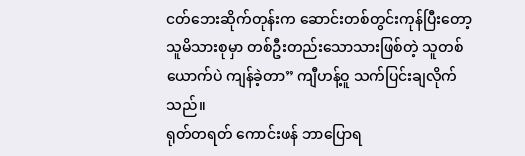ငတ်ဘေးဆိုက်တုန်းက ဆောင်းတစ်တွင်းကုန်ပြီးတော့ သူမိသားစုမှာ တစ်ဦးတည်းသောသားဖြစ်တဲ့ သူတစ်ယောက်ပဲ ကျန်ခဲ့တာ” ကျီဟန့်ဝူ သက်ပြင်းချလိုက်သည်။
ရုတ်တရတ် ကောင်းဖန် ဘာပြောရ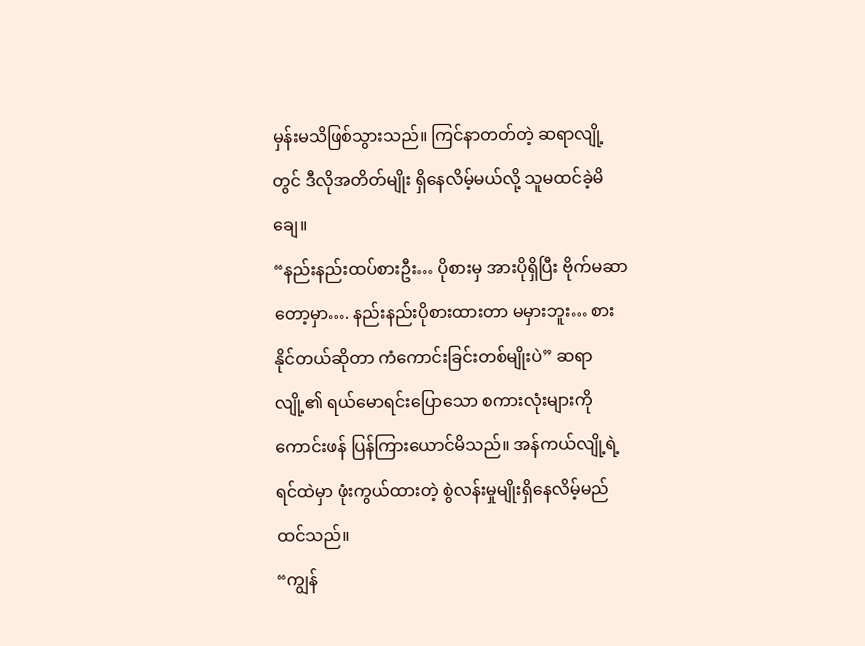မှန်းမသိဖြစ်သွားသည်။ ကြင်နာတတ်တဲ့ ဆရာလျို့တွင် ဒီလိုအတိတ်မျိုး ရှိနေလိမ့်မယ်လို့ သူမထင်ခဲ့မိချေ။
“နည်းနည်းထပ်စားဦး… ပိုစားမှ အားပိုရှိပြီး ဗိုက်မဆာတော့မှာ…. နည်းနည်းပိုစားထားတာ မမှားဘူး… စားနိုင်တယ်ဆိုတာ ကံကောင်းခြင်းတစ်မျိုးပဲ” ဆရာလျို့၏ ရယ်မောရင်းပြောသော စကားလုံးများကို ကောင်းဖန် ပြန်ကြားယောင်မိသည်။ အန်ကယ်လျို့ရဲ့ ရင်ထဲမှာ ဖုံးကွယ်ထားတဲ့ စွဲလန်းမှုမျိုးရှိနေလိမ့်မည် ထင်သည်။
“ကျွန်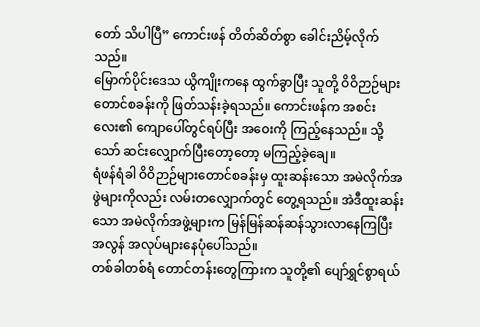တော် သိပါပြီ” ကောင်းဖန် တိတ်ဆိတ်စွာ ခေါင်းညိမ့်လိုက်သည်။
မြောက်ပိုင်းဒေသ ယွိကျိုးကနေ ထွက်ခွာပြီး သူတို့ ဝိဝိဉာဉ်များတောင်စခန်းကို ဖြတ်သန်းခဲ့ရသည်။ ကောင်းဖန်က အစင်းလေး၏ ကျောပေါ်တွင်ရပ်ပြီး အဝေးကို ကြည့်နေသည်။ သို့သော် ဆင်းလျှောက်ပြီးတော့တော့ မကြည့်ခဲ့ချေ။
ရံဖန်ရံခါ ဝိဝိဉာဉ်များတောင်စခန်းမှ ထူးဆန်းသော အမဲလိုက်အဖွဲများကိုလည်း လမ်းတလျှောက်တွင် တွေ့ရသည်။ အဲဒီထူးဆန်းသော အမဲလိုက်အဖွဲ့များက မြန်မြန်ဆန်ဆန်သွားလာနေကြပြီး အလွန် အလုပ်များနေပုံပေါ်သည်။
တစ်ခါတစ်ရံ တောင်တန်းတွေကြားက သူတို့၏ ပျော်ရွှင်စွာရယ်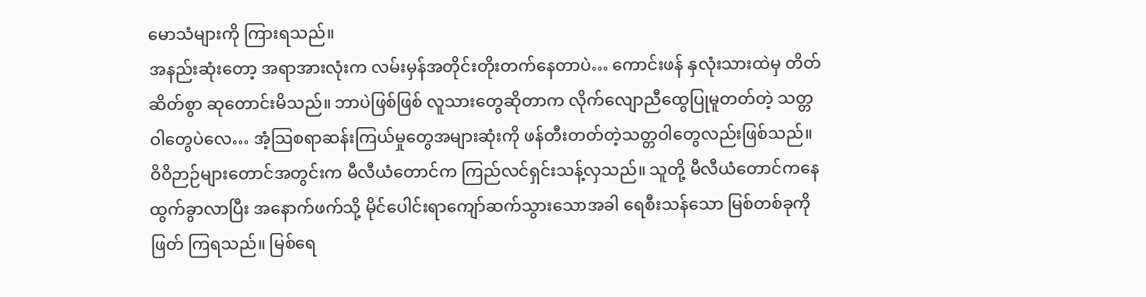မောသံများကို ကြားရသည်။
အနည်းဆုံးတော့ အရာအားလုံးက လမ်းမှန်အတိုင်းတိုးတက်နေတာပဲ… ကောင်းဖန် နှလုံးသားထဲမှ တိတ်ဆိတ်စွာ ဆုတောင်းမိသည်။ ဘာပဲဖြစ်ဖြစ် လူသားတွေဆိုတာက လိုက်လျောညီထွေပြုမူတတ်တဲ့ သတ္တဝါတွေပဲလေ… အံ့သြစရာဆန်းကြယ်မှုတွေအများဆုံးကို ဖန်တီးတတ်တဲ့သတ္တဝါတွေလည်းဖြစ်သည်။
ဝိဝိဉာဉ်များတောင်အတွင်းက မီလီယံတောင်က ကြည်လင်ရှင်းသန့်လှသည်။ သူတို့ မီလီယံတောင်ကနေ ထွက်ခွာလာပြီး အနောက်ဖက်သို့ မိုင်ပေါင်းရာကျော်ဆက်သွားသောအခါ ရေစီးသန်သော မြစ်တစ်ခုကိုဖြတ် ကြရသည်။ မြစ်ရေ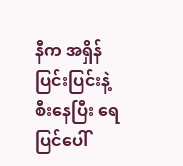နီက အရှိန်ပြင်းပြင်းနဲ့ စီးနေပြီး ရေပြင်ပေါ်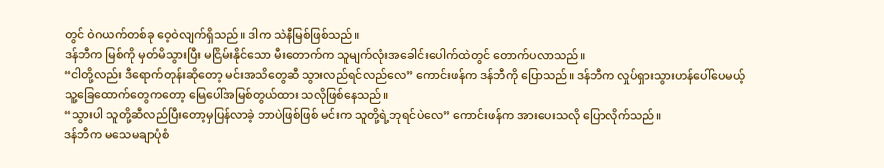တွင် ဝဲဂယက်တစ်ခု ဝေ့ဝဲလျက်ရှိသည်။ ဒါက သဲနီမြစ်ဖြစ်သည်။
ဒန်ဘီက မြစ်ကို မှတ်မိသွားပြီး မငြိမ်းနိုင်သော မီးတောက်က သူမျက်လုံးအခေါင်းပေါက်ထဲတွင် တောက်ပလာသည်။
“ငါတို့လည်း ဒီရောက်တုန်းဆိုတော့ မင်းအသိတွေဆီ သွားလည်ရင်လည်လေ” ကောင်းဖန်က ဒန်ဘီကို ပြောသည်။ ဒန်ဘီက လှုပ်ရှားသွားဟန်ပေါ်ပေမယ့် သူ့ခြေထောက်တွေကတော့ မြေပေါ်အမြစ်တွယ်ထား သလိုဖြစ်နေသည်။
“သွားပါ သူတို့ဆီလည်ပြီးတော့မှပြန်လာခဲ့ ဘာပဲဖြစ်ဖြစ် မင်းက သူတို့ရဲ့ဘုရင်ပဲလေ” ကောင်းဖန်က အားပေးသလို ပြောလိုက်သည်။
ဒန်ဘီက မသေမချာပုံစံ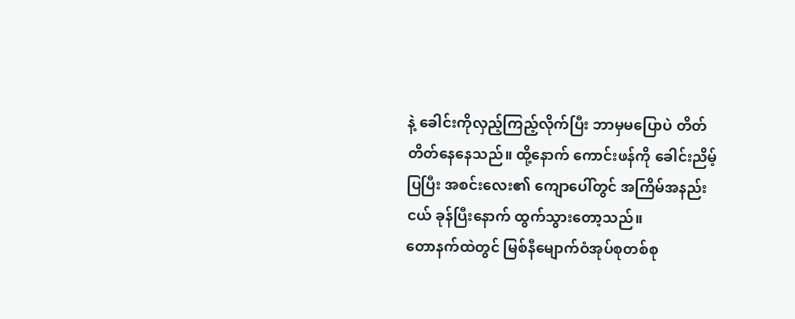နဲ့ ခေါင်းကိုလှည့်ကြည့်လိုက်ပြီး ဘာမှမပြောပဲ တိတ်တိတ်နေနေသည်။ ထို့နောက် ကောင်းဖန်ကို ခေါင်းညိမ့်ပြပြီး အစင်းလေး၏ ကျောပေါ်တွင် အကြိမ်အနည်းငယ် ခုန်ပြီးနောက် ထွက်သွားတော့သည်။
တောနက်ထဲတွင် မြစ်နီမျောက်ဝံအုပ်စုတစ်စု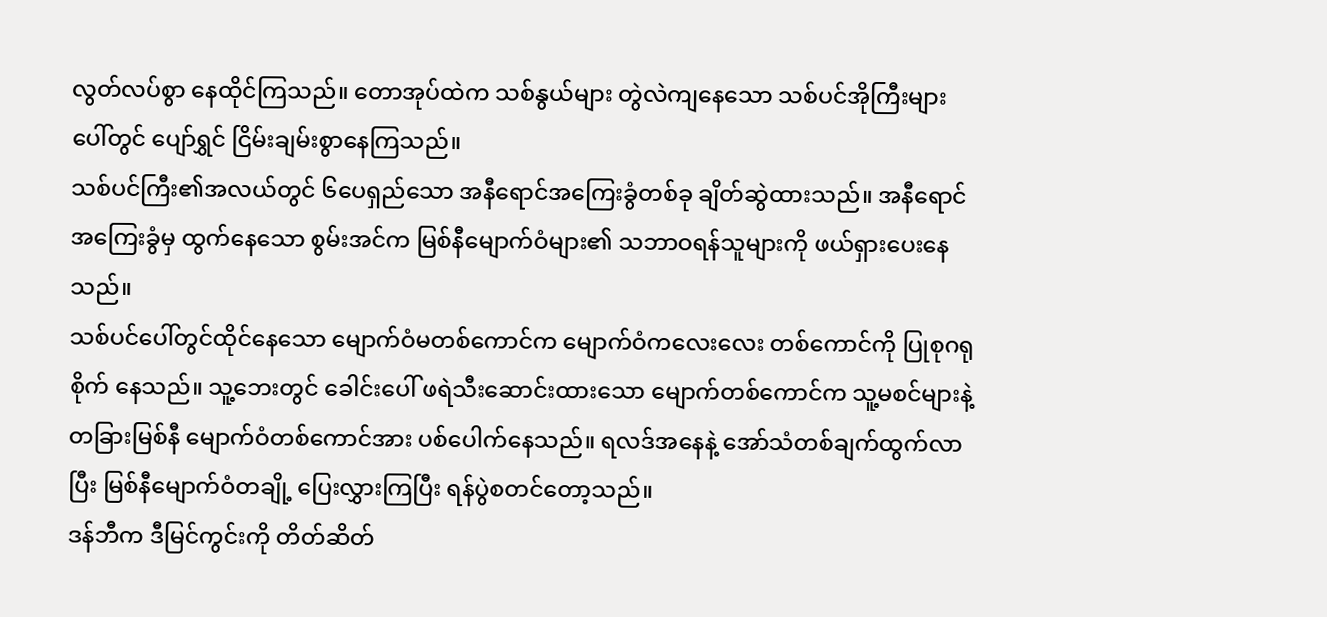လွတ်လပ်စွာ နေထိုင်ကြသည်။ တောအုပ်ထဲက သစ်နွယ်များ တွဲလဲကျနေသော သစ်ပင်အိုကြီးများပေါ်တွင် ပျော်ရွှင် ငြိမ်းချမ်းစွာနေကြသည်။
သစ်ပင်ကြီး၏အလယ်တွင် ၆ပေရှည်သော အနီရောင်အကြေးခွံတစ်ခု ချိတ်ဆွဲထားသည်။ အနီရောင်အကြေးခွံမှ ထွက်နေသော စွမ်းအင်က မြစ်နီမျောက်ဝံများ၏ သဘာဝရန်သူများကို ဖယ်ရှားပေးနေသည်။
သစ်ပင်ပေါ်တွင်ထိုင်နေသော မျောက်ဝံမတစ်ကောင်က မျောက်ဝံကလေးလေး တစ်ကောင်ကို ပြုစုဂရုစိုက် နေသည်။ သူ့ဘေးတွင် ခေါင်းပေါ် ဖရဲသီးဆောင်းထားသော မျောက်တစ်ကောင်က သူ့မစင်များနဲ့ တခြားမြစ်နီ မျောက်ဝံတစ်ကောင်အား ပစ်ပေါက်နေသည်။ ရလဒ်အနေနဲ့ အော်သံတစ်ချက်ထွက်လာပြီး မြစ်နီမျောက်ဝံတချို့ ပြေးလွှားကြပြီး ရန်ပွဲစတင်တော့သည်။
ဒန်ဘီက ဒီမြင်ကွင်းကို တိတ်ဆိတ်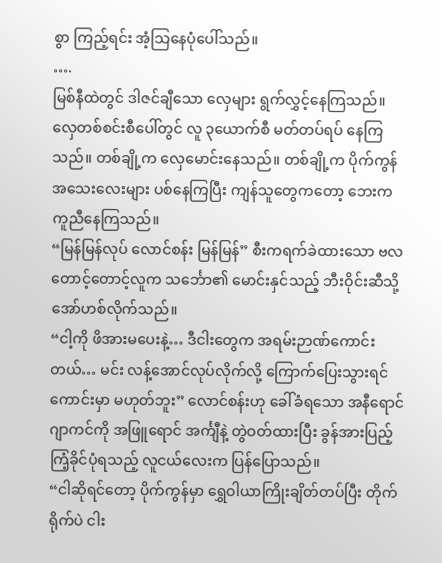စွာ ကြည့်ရင်း အံ့သြနေပုံပေါ်သည်။
….
မြစ်နီထဲတွင် ဒါဇင်ချီသော လှေများ ရွက်လွှင့်နေကြသည်။ လှေတစ်စင်းစီပေါ်တွင် လူ ၃ယောက်စီ မတ်တပ်ရပ် နေကြသည်။ တစ်ချို့က လှေမောင်းနေသည်။ တစ်ချို့က ပိုက်ကွန်အသေးလေးများ ပစ်နေကြပြီး ကျန်သူတွေကတော့ ဘေးက ကူညီနေကြသည်။
“မြန်မြန်လုပ် လောင်စန်း မြန်မြန်” စီးကရက်ခဲထားသော ဗလတောင့်တောင့်လူက သင်္ဘော၏ မောင်းနှင်သည့် ဘီးဝိုင်းဆီသို့ အော်ဟစ်လိုက်သည်။
“ငါ့ကို ဖိအားမပေးနဲ့… ဒီငါးတွေက အရမ်းဉာဏ်ကောင်းတယ်… မင်း လန့်အောင်လုပ်လိုက်လို့ ကြောက်ပြေးသွားရင် ကောင်းမှာ မဟုတ်ဘူး” လောင်စန်းဟု ခေါ်ခံရသော အနီရောင်ဂျာကင်ကို အဖြူရောင် အင်္ကျီနဲ့ တွဲဝတ်ထားပြီး ခွန်အားပြည့် ကြံ့ခိုင်ပုံရသည့် လူငယ်လေးက ပြန်ပြောသည်။
“ငါဆိုရင်တော့ ပိုက်ကွန်မှာ ရွှေဝါယာကြိုးချိတ်တပ်ပြီး တိုက်ရိုက်ပဲ ငါး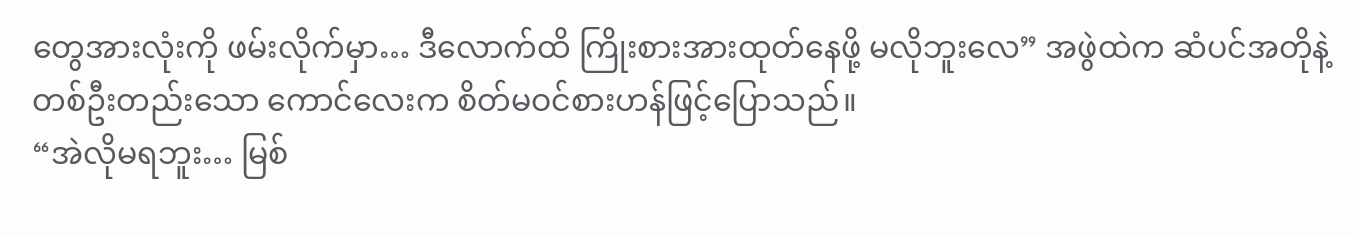တွေအားလုံးကို ဖမ်းလိုက်မှာ… ဒီလောက်ထိ ကြိုးစားအားထုတ်နေဖို့ မလိုဘူးလေ” အဖွဲထဲက ဆံပင်အတိုနဲ့ တစ်ဦးတည်းသော ကောင်လေးက စိတ်မဝင်စားဟန်ဖြင့်ပြောသည်။
“အဲလိုမရဘူး… မြစ်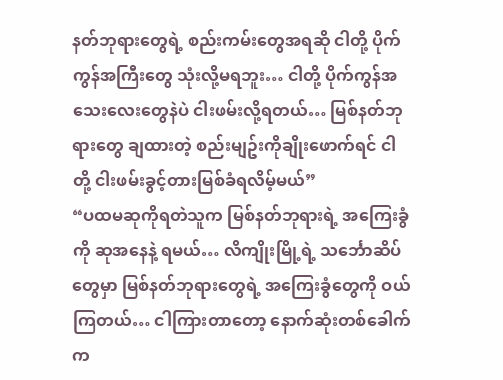နတ်ဘုရားတွေရဲ့ စည်းကမ်းတွေအရဆို ငါတို့ ပိုက်ကွန်အကြီးတွေ သုံးလို့မရဘူး… ငါတို့ ပိုက်ကွန်အသေးလေးတွေနဲပဲ ငါးဖမ်းလို့ရတယ်… မြစ်နတ်ဘုရားတွေ ချထားတဲ့ စည်းမျဥ်းကိုချိုးဖောက်ရင် ငါတို့ ငါးဖမ်းခွင့်တားမြစ်ခံရလိမ့်မယ်”
“ပထမဆုကိုရတဲသူက မြစ်နတ်ဘုရားရဲ့ အကြေးခွံကို ဆုအနေနဲ့ ရမယ်… လိကျိုးမြို့ရဲ့ သင်္ဘောဆိပ်တွေမှာ မြစ်နတ်ဘုရားတွေရဲ့ အကြေးခွံတွေကို ဝယ်ကြတယ်… ငါကြားတာတော့ နောက်ဆုံးတစ်ခေါက်က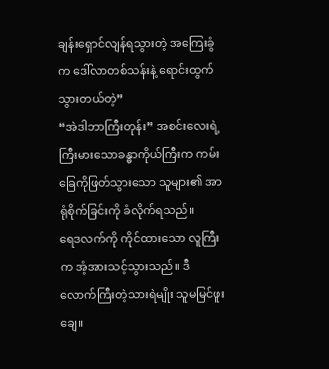ချန်းရှောင်လျန်ရသွားတဲ့ အကြေးခွံက ဒေါ်လာတစ်သန်းနဲ့ ရောင်းထွက်သွားတယ်တဲ့”
“အဲဒါဘာကြီးတုန်း” အစင်းလေးရဲ့ ကြီးမားသောခန္ဓာကိုယ်ကြီးက ကမ်းခြေကိုဖြတ်သွားသော သူများ၏ အာရုံစိုက်ခြင်းကို ခံလိုက်ရသည်။
ရေဒလက်ကို ကိုင်ထားသော လူကြီးက အံ့အားသင့်သွားသည်။ ဒီလောက်ကြီးတဲ့သားရဲမျိုး သူမမြင်ဖူးချေ။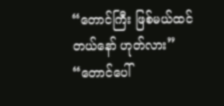“တောင်ကြီး ဖြစ်မယ်ထင်တယ်နော် ဟုတ်လား”
“တောင်ပေါ်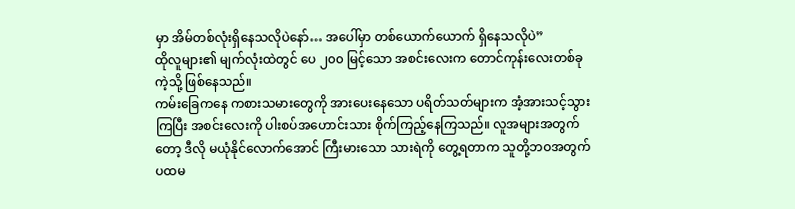မှာ အိမ်တစ်လုံးရှိနေသလိုပဲနော်… အပေါ်မှာ တစ်ယောက်ယောက် ရှိနေသလိုပဲ”
ထိုလူများ၏ မျက်လုံးထဲတွင် ပေ ၂၀၀ မြင့်သော အစင်းလေးက တောင်ကုန်းလေးတစ်ခုကဲ့သို့ ဖြစ်နေသည်။
ကမ်းခြေကနေ ကစားသမားတွေကို အားပေးနေသော ပရိတ်သတ်များက အံ့အားသင့်သွားကြပြီး အစင်းလေးကို ပါးစပ်အဟောင်းသား စိုက်ကြည့်နေကြသည်။ လူအများအတွက်တော့ ဒီလို မယုံနိုင်လောက်အောင် ကြီးမားသော သားရဲကို တွေ့ရတာက သူတို့ဘဝအတွက် ပထမ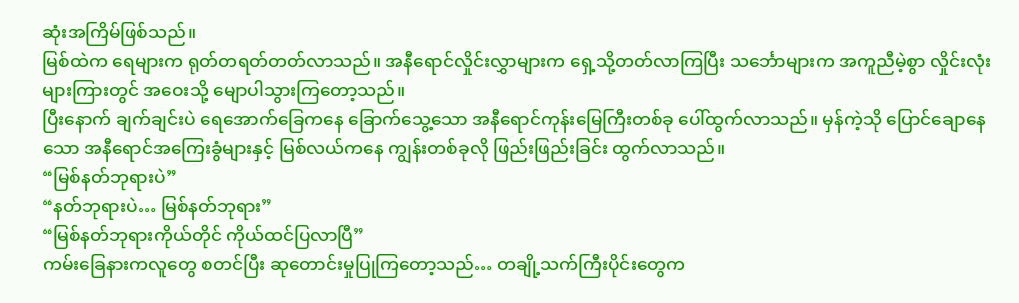ဆုံးအကြိမ်ဖြစ်သည်။
မြစ်ထဲက ရေများက ရုတ်တရတ်တတ်လာသည်။ အနီရောင်လှိုင်းလွှာများက ရှေ့သို့တတ်လာကြပြီး သင်္ဘောများက အကူညီမဲ့စွာ လှိုင်းလုံးများကြားတွင် အဝေးသို့ မျောပါသွားကြတော့သည်။
ပြီးနောက် ချက်ချင်းပဲ ရေအောက်ခြေကနေ ခြောက်သွေ့သော အနီရောင်ကုန်းမြေကြီးတစ်ခု ပေါ်ထွက်လာသည်။ မှန်ကဲ့သို ပြောင်ချောနေသော အနီရောင်အကြေးခွံများနှင့် မြစ်လယ်ကနေ ကျွန်းတစ်ခုလို ဖြည်းဖြည်းခြင်း ထွက်လာသည်။
“မြစ်နတ်ဘုရားပဲ”
“နတ်ဘုရားပဲ… မြစ်နတ်ဘုရား”
“မြစ်နတ်ဘုရားကိုယ်တိုင် ကိုယ်ထင်ပြလာပြီ”
ကမ်းခြေနားကလူတွေ စတင်ပြီး ဆုတောင်းမှုပြုကြတော့သည်… တချို့သက်ကြီးပိုင်းတွေက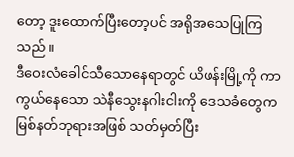တော့ ဒူးထောက်ပြီးတော့ပင် အရိုအသေပြုကြသည်။
ဒီဝေးလံခေါင်သီသောနေရာတွင် ယိဖန်းမြို့ကို ကာကွယ်နေသော သဲနီသွေးနဂါးငါးကို ဒေသခံတွေက မြစ်နတ်ဘုရားအဖြစ် သတ်မှတ်ပြီး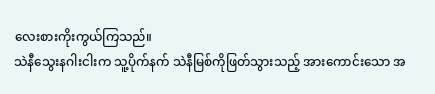လေးစားကိုးကွယ်ကြသည်။
သဲနီသွေးနဂါးငါးက သူ့ပိုက်နက် သဲနီမြစ်ကိုဖြတ်သွားသည့် အားကောင်းသော အ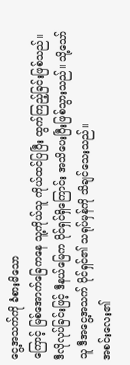ငွေ့အသက်ကို ခံစားမိသော
ကြောင့် မြစ်အောက်ခြေကနေ သူ့ကိုယ်သူ ကိုယ်ထင်ပြပြီး ထွက်ကြည့်ခြင်းဖြစ်သည်။
ဒီလိုလုပ်ခြင်းဖြင့် ဒီနယ်မြေက ပိုင်ရှင်ရှိကြောင်း အသိပေးပြီးဖြစ်သွားသည်။ သို့သော် သူ ဒီအငွေ့အသက် ပိုင်ရှင်၏ သရုပ်မှန်ကို သိချင်သေးသည်။
အစင်းလေး၏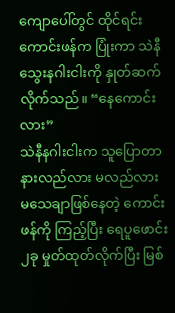ကျောပေါ်တွင် ထိုင်ရင်း ကောင်းဖန်က ပြုံးကာ သဲနီသွေးနဂါးငါးကို နှုတ်ဆက်လိုက်သည်။ “နေကောင်းလား”
သဲနီနဂါးငါးက သူပြောတာ နားလည်လား မလည်လား မသေချာဖြစ်နေတဲ့ ကောင်းဖန်ကို ကြည့်ပြီး ရေပူဖောင်း ၂ခု မှုတ်ထုတ်လိုက်ပြီး မြစ်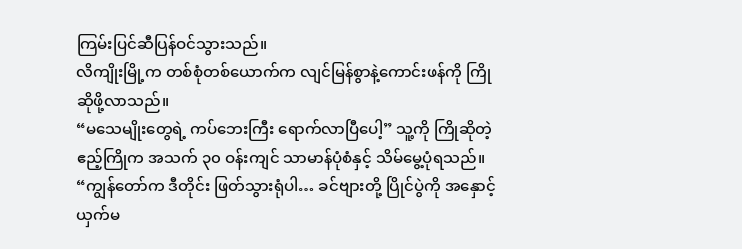ကြမ်းပြင်ဆီပြန်ဝင်သွားသည်။
လိကျိုးမြို့က တစ်စုံတစ်ယောက်က လျင်မြန်စွာနဲ့ကောင်းဖန်ကို ကြိုဆိုဖို့လာသည်။
“မသေမျိုးတွေရဲ့ ကပ်ဘေးကြီး ရောက်လာပြီပေါ့” သူ့ကို ကြိုဆိုတဲ့ ဧည့်ကြိုက အသက် ၃၀ ဝန်းကျင် သာမာန်ပုံစံနှင့် သိမ်မွေ့ပုံရသည်။
“ကျွန်တော်က ဒီတိုင်း ဖြတ်သွားရုံပါ… ခင်ဗျားတို့ ပြိုင်ပွဲကို အနှောင့်ယှက်မ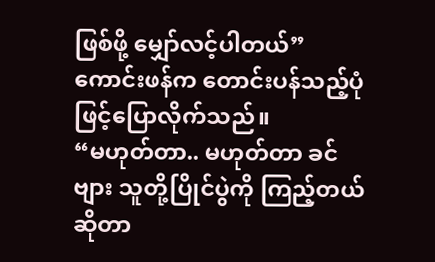ဖြစ်ဖို့ မျှော်လင့်ပါတယ်” ကောင်းဖန်က တောင်းပန်သည့်ပုံဖြင့်ပြောလိုက်သည်။
“မဟုတ်တာ.. မဟုတ်တာ ခင်ဗျား သူတို့ပြိုင်ပွဲကို ကြည့်တယ်ဆိုတာ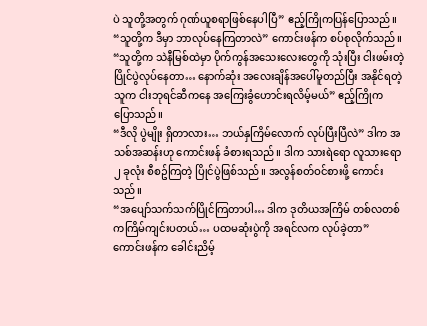ပဲ သူတို့အတွက် ဂုဏ်ယူစရာဖြစ်နေပါပြီ” ဧည့်ကြိုကပြန်ပြောသည်။
“သူတို့က ဒီမှာ ဘာလုပ်နေကြတာလဲ” ကောင်းဖန်က စပ်စုလိုက်သည်။
“သူတို့က သဲနီမြစ်ထဲမှာ ပိုက်ကွန်အသေးလေးတွေကို သုံးပြီး ငါးဖမ်းတဲ့ ပြိုင်ပွဲလုပ်နေတာ… နောက်ဆုံး အလေးချိန်အပေါ်မူတည်ပြီး အနိုင်ရတဲ့သူက ငါးဘုရင်ဆီကနေ အကြေးခွံဟောင်းရလိမ့်မယ်” ဧည့်ကြိုက ပြောသည်။
“ဒီလို ပွဲမျိုး ရှိတာလား… ဘယ်နှကြိမ်လောက် လုပ်ပြီးပြီလဲ” ဒါက အသစ်အဆန်းဟု ကောင်းဖန် ခံစားရသည်။ ဒါက သားရဲရော လူသားရော ၂ ခုလုံး စီစဥ်ကြတဲ့ ပြိုင်ပွဲဖြစ်သည်။ အလွန်စတ်ဝင်စားဖို့ ကောင်းသည်။
“အပျော်သက်သက်ပြိုင်ကြတာပါ… ဒါက ဒုတိယအကြိမ် တစ်လတစ်ကကြိမ်ကျင်းပတယ်… ပထမဆုံးပွဲကို အရင်လက လုပ်ခဲ့တာ”
ကောင်းဖန်က ခေါင်းညိမ့်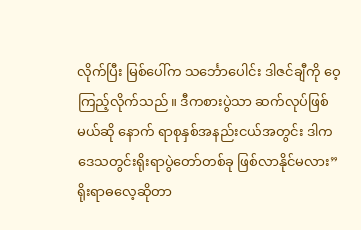လိုက်ပြီး မြစ်ပေါ်က သင်္ဘောပေါင်း ဒါဇင်ချီကို ဝေ့ကြည့်လိုက်သည်။ ဒီကစားပွဲသာ ဆက်လုပ်ဖြစ်မယ်ဆို နောက် ရာစုနှစ်အနည်းငယ်အတွင်း ဒါက ဒေသတွင်းရိုးရာပွဲတော်တစ်ခု ဖြစ်လာနိုင်မလား”
ရိုးရာဓလေ့ဆိုတာ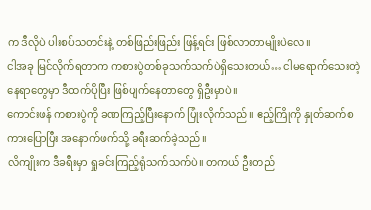က ဒီလိုပဲ ပါးစပ်သတင်းနဲ့ တစ်ဖြည်းဖြည်း ဖြန့်ရင်း ဖြစ်လာတာမျိုးပဲလေ။
ငါအခု မြင်လိုက်ရတာက ကစားပွဲတစ်ခုသက်သက်ပဲရှိသေးတယ်… ငါမရောက်သေးတဲ့နေရာတွေမှာ ဒီထက်ပိုပြီး ဖြစ်ပျက်နေတာတွေ ရှိဦးမှာပဲ။
ကောင်းဖန် ကစားပွဲကို ခဏကြည့်ပြီးနောက် ပြုံးလိုက်သည်။ ဧည့်ကြိုကို နှုတ်ဆက်စကားပြောပြီး အနောက်ဖက်သို့ ခရီးဆက်ခဲ့သည်။
လိကျိုးက ဒီခရီးမှာ ရှုခင်းကြည့်ရုံသက်သက်ပဲ။ တကယ် ဦးတည်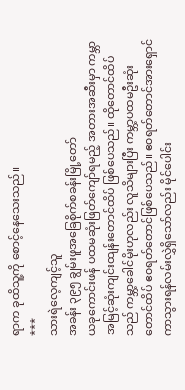ရာက ခုထိသူ့ကို စောင့်နေသေးသည်။
***
သားရဲလေ့ကျင့်သူ
အခန်း ၃၉၅ ချွမ်းဖူအခြေစိုက်စခန်းမြို့တော်
ယခုကောင်းဖန် ပထမဆုံးဖြတ်ကျော်ရမည့် အတားအဆီးမှာ ကမ္ဘာအမြင့်ဆုံးကျင်းထျန်းတောင်ထိပ် ဖြစ်ပေသည်။ ထိုတောင်ထိပ်သည် ကမ္ဘာ့ခေါင်မိုးဟုလည်း လူသိများပြီး ကမ္ဘာ့ပထမဦးဆုံးတောင်ထိပ် ဧ၀ရတ်တောင်ဖြစ်ပေသည်။ ဧ၀ရတ်တောင်အားရှောင်ကာသွားရန်လမ်းလွှဲရှိသော်လည်း မိုင်ပေါင်း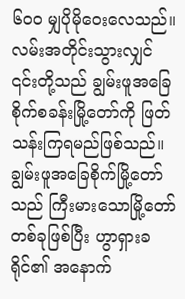၆၀၀ မျှပိုမိုဝေးလေသည်။
လမ်းအတိုင်းသွားလျှင် ၎င်းတို့သည် ချွမ်းဖူအခြေစိုက်စခန်းမြို့တော်ကို ဖြတ်သန်းကြရမည်ဖြစ်သည်။ ချွမ်းဖူအခြေစိုက်မြို့တော်သည် ကြီးမားသောမြို့တော်တစ်ခုဖြစ်ပြီး ဟွာရှားခရိုင်၏ အနောက်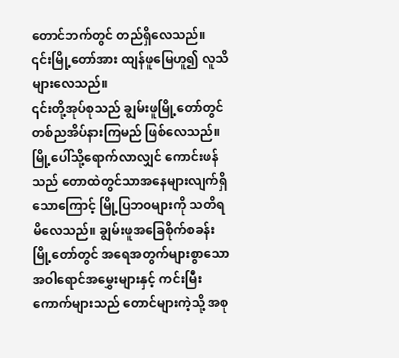တောင်ဘက်တွင် တည်ရှိလေသည်။ ၎င်းမြို့တော်အား ထျန်ဖူမြေဟူ၍ လူသိများလေသည်။
၎င်းတို့အုပ်စုသည် ချွမ်းဖူမြို့တော်တွင် တစ်ညအိပ်နားကြမည် ဖြစ်လေသည်။ မြို့ပေါ်သို့ရောက်လာလျှင် ကောင်းဖန်သည် တောထဲတွင်သာအနေများလျက်ရှိသောကြောင့် မြို့ပြဘ၀များကို သတိရမိလေသည်။ ချွမ်းဖူအခြေစိုက်စခန်းမြို့တော်တွင် အရေအတွက်များစွာသော အဝါရောင်အမွှေးများနှင့် ကင်းမြီးကောက်များသည် တောင်များကဲ့သို့ အစု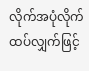လိုက်အပုံလိုက် ထပ်လျှက်ဖြင့်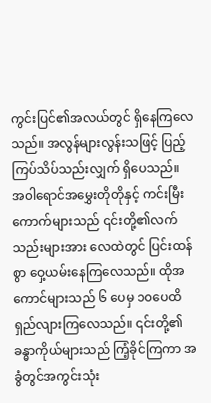ကွင်းပြင်၏အလယ်တွင် ရှိနေကြလေသည်။ အလွန်များလွန်းသဖြင့် ပြည့်ကြပ်သိပ်သည်းလျှက် ရှိပေသည်။
အ၀ါရောင်အမွှေးတိုတိုနှင့် ကင်းမြီးကောက်များသည် ၎င်းတို့၏လက်သည်းများအား လေထဲတွင် ပြင်းထန်စွာ ဝှေ့ယမ်းနေကြလေသည်။ ထိုအကောင်များသည် ၆ ပေမှ ၁၀ပေထိ ရှည်လျားကြလေသည်။ ၎င်းတို့၏ခန္ဓာကိုယ်များသည် ကြံ့ခိုင်ကြကာ အခွံတွင်အကွင်းသုံး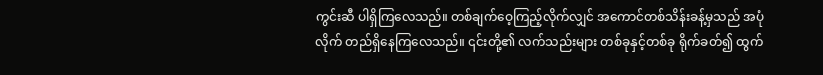ကွင်းဆီ ပါရှိကြလေသည်။ တစ်ချက်ဝေ့ကြည့်လိုက်လျှင် အကောင်တစ်သိန်းခန့်မှသည် အပုံလိုက် တည်ရှိနေကြလေသည်။ ၎င်းတို့၏ လက်သည်းများ တစ်ခုနှင့်တစ်ခု ရိုက်ခတ်၍ ထွက်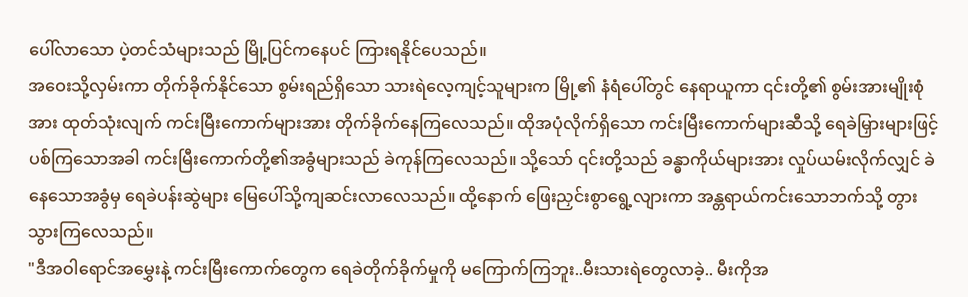ပေါ်လာသော ပဲ့တင်သံများသည် မြို့ပြင်ကနေပင် ကြားရနိုင်ပေသည်။
အဝေးသို့လှမ်းကာ တိုက်ခိုက်နိုင်သော စွမ်းရည်ရှိသော သားရဲလေ့ကျင့်သူများက မြို့၏ နံရံပေါ်တွင် နေရာယူကာ ၎င်းတို့၏ စွမ်းအားမျိုးစုံအား ထုတ်သုံးလျက် ကင်းမြီးကောက်များအား တိုက်ခိုက်နေကြလေသည်။ ထိုအပုံလိုက်ရှိသော ကင်းမြီးကောက်များဆီသို့ ရေခဲမြှားများဖြင့်ပစ်ကြသောအခါ ကင်းမြီးကောက်တို့၏အခွံများသည် ခဲကုန်ကြလေသည်။ သို့သော် ၎င်းတို့သည် ခန္ဓာကိုယ်များအား လှုပ်ယမ်းလိုက်လျှင် ခဲနေသောအခွံမှ ရေခဲပန်းဆွဲများ မြေပေါ်သို့ကျဆင်းလာလေသည်။ ထို့နောက် ဖြေးညှင်းစွာရွေ့လျားကာ အန္တရာယ်ကင်းသောဘက်သို့ တွားသွားကြလေသည်။
"ဒီအဝါရောင်အမွှေးနဲ့ ကင်းမြီးကောက်တွေက ရေခဲတိုက်ခိုက်မှုကို မကြောက်ကြဘူး..မီးသားရဲတွေလာခဲ့.. မီးကိုအ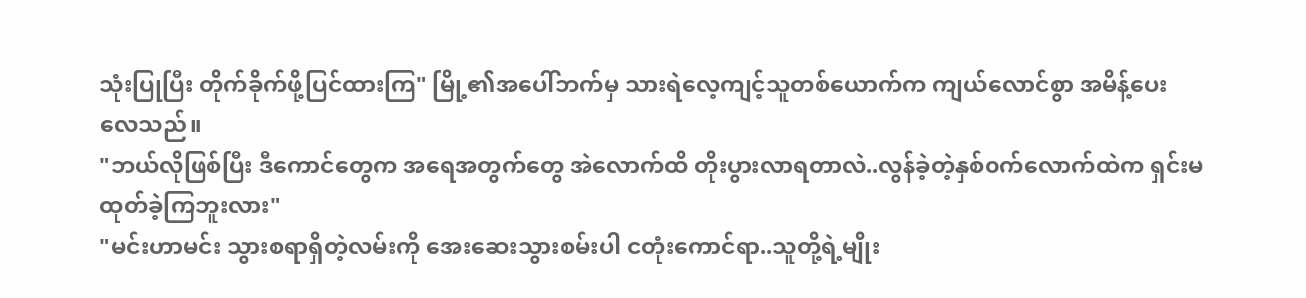သုံးပြုပြီး တိုက်ခိုက်ဖို့ပြင်ထားကြ" မြို့၏အပေါ်ဘက်မှ သားရဲလေ့ကျင့်သူတစ်ယောက်က ကျယ်လောင်စွာ အမိန့်ပေးလေသည်။
"ဘယ်လိုဖြစ်ပြီး ဒီကောင်တွေက အရေအတွက်တွေ အဲလောက်ထိ တိုးပွားလာရတာလဲ..လွန်ခဲ့တဲ့နှစ်၀က်လောက်ထဲက ရှင်းမထုတ်ခဲ့ကြဘူးလား"
"မင်းဟာမင်း သွားစရာရှိတဲ့လမ်းကို အေးဆေးသွားစမ်းပါ ငတုံးကောင်ရာ..သူတို့ရဲ့မျိုး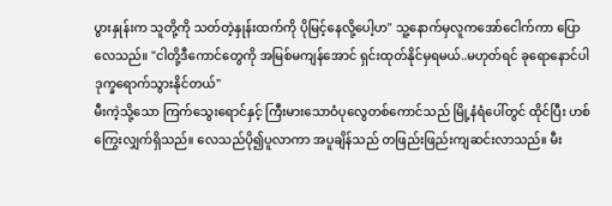ပွားနှုန်းက သူတို့ကို သတ်တဲ့နှုန်းထက်ကို ပိုမြင့်နေလို့ပေါ့ဟ" သူ့နောက်မှလူကအော်ငေါက်ကာ ပြောလေသည်။ "ငါတို့ဒီကောင်တွေကို အမြစ်မကျန်အောင် ရှင်းထုတ်နိုင်မှရမယ်..မဟုတ်ရင် ခုရောနောင်ပါ ဒုက္ခရောက်သွားနိုင်တယ်"
မီးကဲ့သို့သော ကြက်သွေးရောင်နှင့် ကြီးမားသောဝံပုလွေတစ်ကောင်သည် မြို့နံရံပေါ်တွင် ထိုင်ပြီး ဟစ်ကြွေးလျှက်ရှိသည်။ လေသည်ပို၍ပူလာကာ အပူချိန်သည် တဖြည်းဖြည်းကျဆင်းလာသည်။ မီး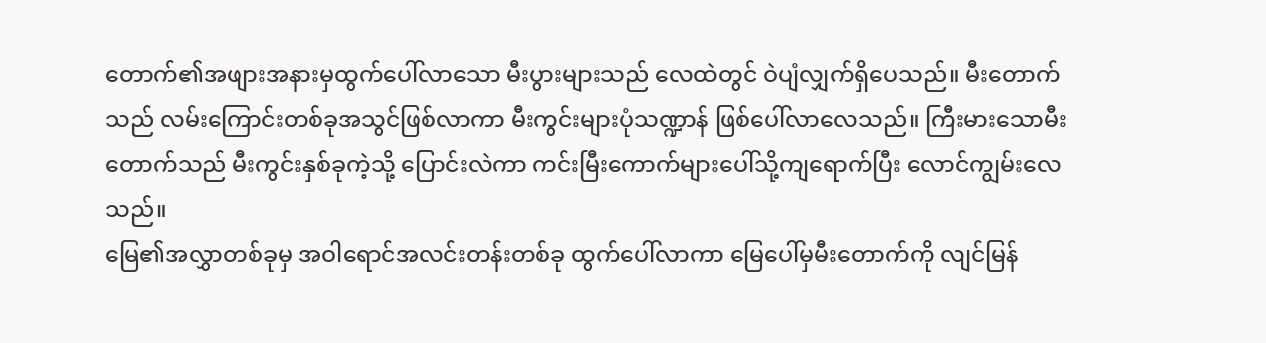တောက်၏အဖျားအနားမှထွက်ပေါ်လာသော မီးပွားများသည် လေထဲတွင် ဝဲပျံလျှက်ရှိပေသည်။ မီးတောက်သည် လမ်းကြောင်းတစ်ခုအသွင်ဖြစ်လာကာ မီးကွင်းများပုံသဏ္ဍာန် ဖြစ်ပေါ်လာလေသည်။ ကြီးမားသောမီးတောက်သည် မီးကွင်းနှစ်ခုကဲ့သို့ ပြောင်းလဲကာ ကင်းမြီးကောက်များပေါ်သို့ကျရောက်ပြီး လောင်ကျွမ်းလေသည်။
မြေ၏အလွှာတစ်ခုမှ အဝါရောင်အလင်းတန်းတစ်ခု ထွက်ပေါ်လာကာ မြေပေါ်မှမီးတောက်ကို လျင်မြန်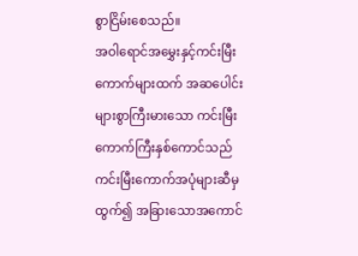စွာငြိမ်းစေသည်။
အဝါရောင်အမွှေးနှင့်ကင်းမြီးကောက်များထက် အဆပေါင်းများစွာကြီးမားသော ကင်းမြီးကောက်ကြီးနှစ်ကောင်သည် ကင်းမြီးကောက်အပုံများဆီမှထွက်၍ အခြားသောအကောင်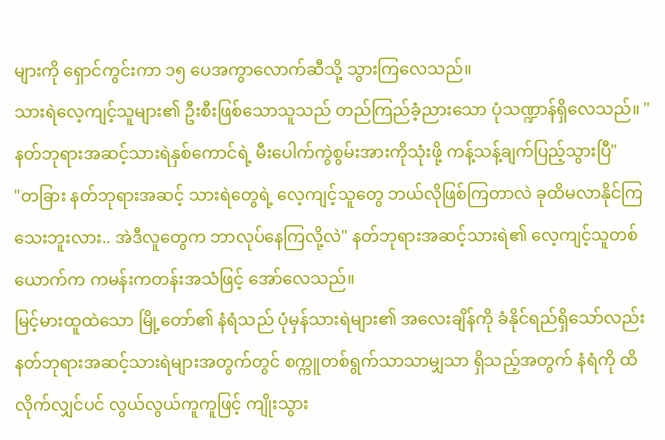များကို ရှောင်ကွင်းကာ ၁၅ ပေအကွာလောက်ဆီသို့ သွားကြလေသည်။
သားရဲလေ့ကျင့်သူများ၏ ဦးစီးဖြစ်သောသူသည် တည်ကြည်ခံ့ညားသော ပုံသဏ္ဍာန်ရှိလေသည်။ " နတ်ဘုရားအဆင့်သားရဲနှစ်ကောင်ရဲ့ မီးပေါက်ကွဲစွမ်းအားကိုသုံးဖို့ ကန့်သန့်ချက်ပြည့်သွားပြီ"
"တခြား နတ်ဘုရားအဆင့် သားရဲတွေရဲ့ လေ့ကျင့်သူတွေ ဘယ်လိုဖြစ်ကြတာလဲ ခုထိမလာနိုင်ကြသေးဘူးလား.. အဲဒီလူတွေက ဘာလုပ်နေကြလို့လဲ" နတ်ဘုရားအဆင့်သားရဲ၏ လေ့ကျင့်သူတစ်ယောက်က ကမန်းကတန်းအသံဖြင့် အော်လေသည်။
မြင့်မားထူထဲသော မြို့တော်၏ နံရံသည် ပုံမှန်သားရဲများ၏ အလေးချိန်ကို ခံနိုင်ရည်ရှိသော်လည်း နတ်ဘုရားအဆင့်သားရဲများအတွက်တွင် စက္ကူတစ်ရွက်သာသာမျှသာ ရှိသည့်အတွက် နံရံကို ထိလိုက်လျှင်ပင် လွယ်လွယ်ကူကူဖြင့် ကျိုးသွား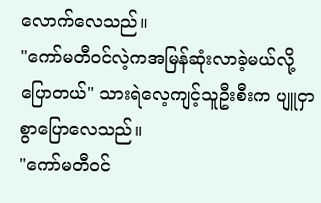လောက်လေသည်။
"ကော်မတီ၀င်လဲ့ကအမြန်ဆုံးလာခဲ့မယ်လို့ပြောတယ်" သားရဲလေ့ကျင့်သူဦးစီးက ပျူငှာစွာပြောလေသည်။
"ကော်မတီ၀င်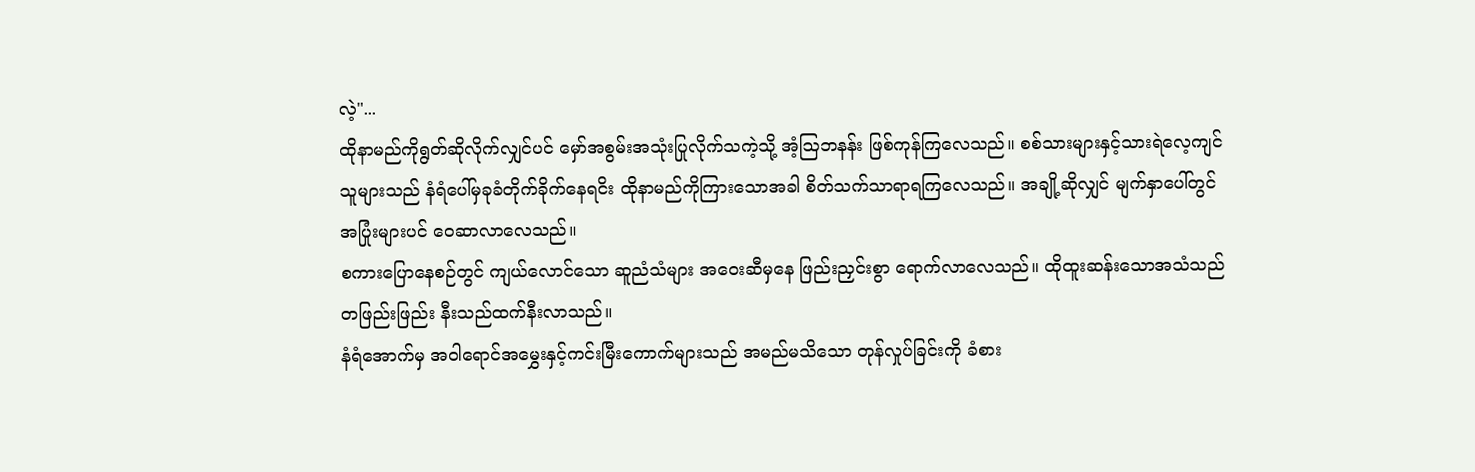လဲ့"...
ထိုနာမည်ကိုရွတ်ဆိုလိုက်လျှင်ပင် မှော်အစွမ်းအသုံးပြုလိုက်သကဲ့သို့ အံ့ဩဘနန်း ဖြစ်ကုန်ကြလေသည်။ စစ်သားများနှင့်သားရဲလေ့ကျင်သူများသည် နံရံပေါ်မှခုခံတိုက်ခိုက်နေရငိး ထိုနာမည်ကိုကြားသောအခါ စိတ်သက်သာရာရကြလေသည်။ အချို့ဆိုလျှင် မျက်နှာပေါ်တွင် အပြုံးများပင် ဝေဆာလာလေသည်။
စကားပြောနေစဉ်တွင် ကျယ်လောင်သော ဆူညံသံများ အဝေးဆီမှနေ ဖြည်းညှင်းစွာ ရောက်လာလေသည်။ ထိုထူးဆန်းသောအသံသည် တဖြည်းဖြည်း နီးသည်ထက်နီးလာသည်။
နံရံအောက်မှ အဝါရောင်အမွှေးနှင့်ကင်းမြီးကောက်များသည် အမည်မသိသော တုန်လှုပ်ခြင်းကို ခံစား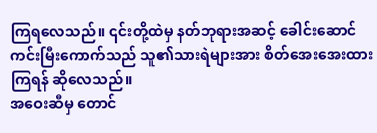ကြရလေသည်။ ၎င်းတို့ထဲမှ နတ်ဘုရားအဆင့် ခေါင်းဆောင်ကင်းမြီးကောက်သည် သူ၏သားရဲများအား စိတ်အေးအေးထားကြရန် ဆိုလေသည်။
အဝေးဆီမှ တောင်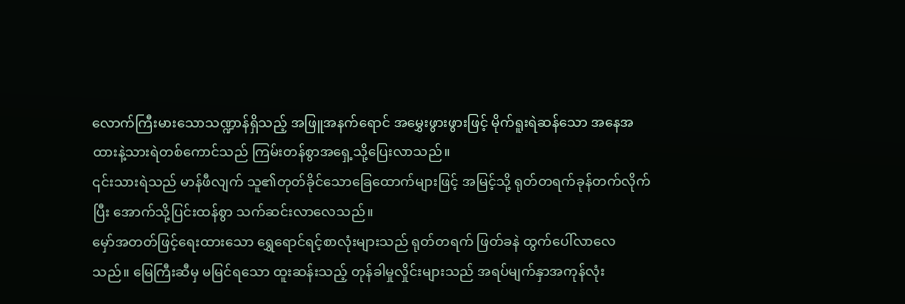လောက်ကြီးမားသောသဏ္ဍာန်ရှိသည့် အဖြူအနက်ရောင် အမွှေးဖွားဖွားဖြင့် မိုက်ရူးရဲဆန်သော အနေအထားနဲ့သားရဲတစ်ကောင်သည် ကြမ်းတန်စွာအရှေ့သို့ပြေးလာသည်။
၎င်းသားရဲသည် မာန်ဖီလျက် သူ၏တုတ်ခိုင်သောခြေထောက်များဖြင့် အမြင့်သို့ ရုတ်တရက်ခုန်တက်လိုက်ပြီး အောက်သို့ပြင်းထန်စွာ သက်ဆင်းလာလေသည်။
မှော်အတတ်ဖြင့်ရေးထားသော ရွှေရောင်ရင့်စာလုံးများသည် ရုတ်တရက် ဖြတ်ခနဲ ထွက်ပေါ်လာလေသည်။ မြေကြီးဆီမှ မမြင်ရသော ထူးဆန်းသည့် တုန်ခါမှုလှိုင်းများသည် အရပ်မျက်နှာအကုန်လုံး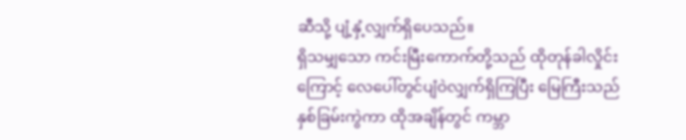ဆီသို့ ပျံ့နှံ့လျှက်ရှိပေသည်။
ရှိသမျှသော ကင်းမြီးကောက်တို့သည် ထိုတုန်ခါလှိုင်းကြောင့် လေပေါ်တွင်ပျံဝဲလျှက်ရှိကြပြီး မြေကြီးသည်နှစ်ခြမ်းကွဲကာ ထိုအချိန်တွင် ကမ္ဘာ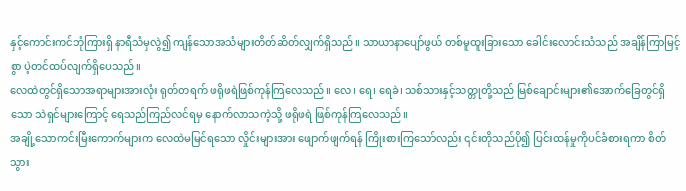နှင့်ကောင်းကင်ဘုံကြားရှိ နာရီသံမှလွဲ၍ ကျန်သောအသံများတိတ်ဆိတ်လျှက်ရှိသည်။ သာယာနာပျော်ဖွယ် တစ်မူထူးခြားသော ခေါင်းလောင်းသံသည် အချိန်ကြာမြင့်စွာ ပဲ့တင်ထပ်လျက်ရှိပေသည်။
လေထဲတွင်ရှိသောအရာများအားလုံး ရုတ်တရက် ဖရိုဖရဲဖြစ်ကုန်ကြလေသည်။ လေ၊ ရေ၊ ရေခဲ၊ သစ်သားနှင့်သတ္တုတို့သည် မြစ်ချောင်းများ၏အောက်ခြေတွင်ရှိသော သဲရှင်များကြောင့် ရေသည်ကြည်လင်ရမှ နောက်လာသကဲ့သို့ ဖရိုဖရဲ ဖြစ်ကုန်ကြလေသည်။
အချို့သောကင်းမြီးကောက်များက လေထဲမမြင်ရသော လှိုင်းများအား ဖျောက်ဖျက်ရန် ကြိုးစားကြသော်လည်း ၎င်းတိုသည်ပို၍ ပြင်းထန်မှုကိုပင်ခံစားရကာ စိတ်သွား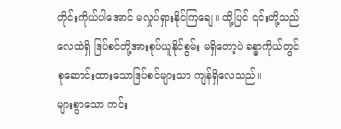တိုင်းကိုယ်ပါအောင် မလှုပ်ရှားနိုင်ကြချေ။ ထို့ပြင် ၎င်းတို့သည် လေထဲရှိ ဒြပ်စင်တို့အားစုပ်ယူနိုင်စွမ်း မရှိတော့ပဲ ခန္ဓာကိုယ်တွင် စုဆောင်းထားသောဒြပ်စင်များသာ ကျန်ရှိလေသည်။
များစွာသော ကင်း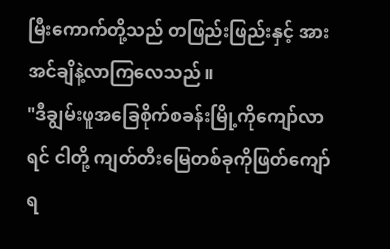မြီးကောက်တို့သည် တဖြည်းဖြည်းနှင့် အားအင်ချိနဲ့လာကြလေသည်။
"ဒီချွမ်းဖူအခြေစိုက်စခန်းမြို့ကိုကျော်လာရင် ငါတို့ ကျတ်တီးမြေတစ်ခုကိုဖြတ်ကျော်ရ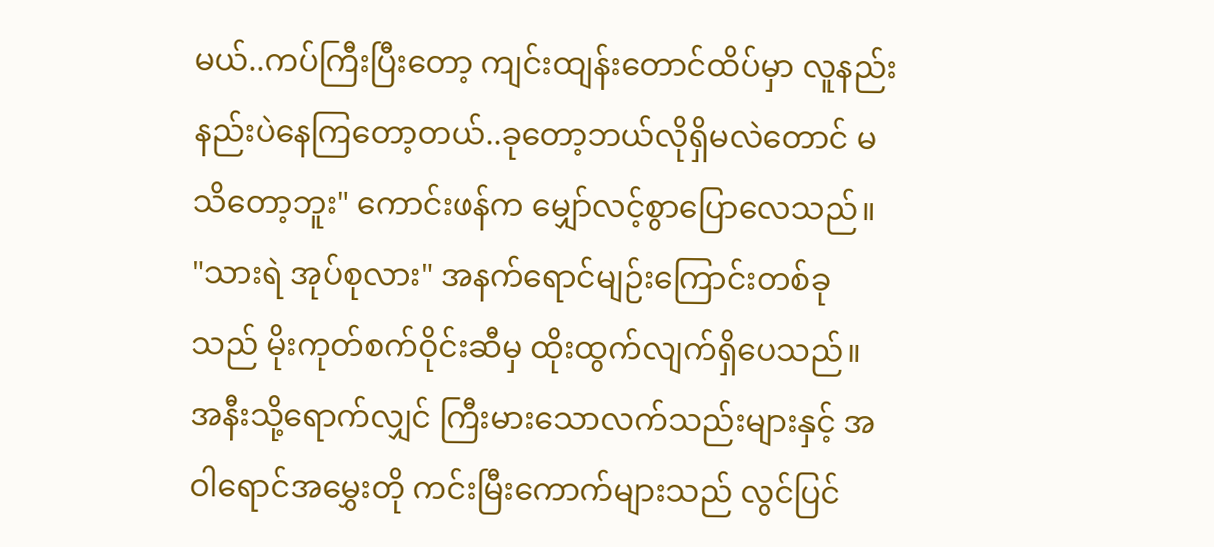မယ်..ကပ်ကြီးပြီးတော့ ကျင်းထျန်းတောင်ထိပ်မှာ လူနည်းနည်းပဲနေကြတော့တယ်..ခုတော့ဘယ်လိုရှိမလဲတောင် မသိတော့ဘူး" ကောင်းဖန်က မျှော်လင့်စွာပြောလေသည်။
"သားရဲ အုပ်စုလား" အနက်ရောင်မျဉ်းကြောင်းတစ်ခုသည် မိုးကုတ်စက်ဝိုင်းဆီမှ ထိုးထွက်လျက်ရှိပေသည်။ အနီးသို့ရောက်လျှင် ကြီးမားသောလက်သည်းများနှင့် အဝါရောင်အမွှေးတို ကင်းမြီးကောက်များသည် လွင်ပြင်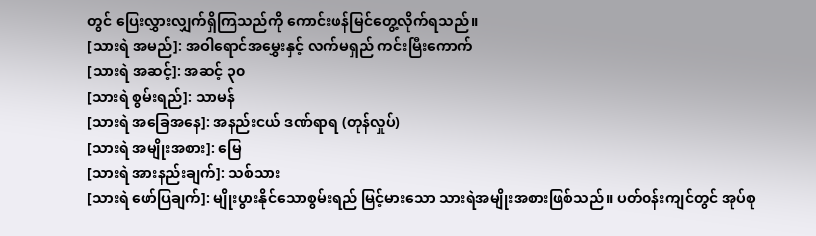တွင် ပြေးလွှားလျှက်ရှိကြသည်ကို ကောင်းဖန်မြင်တွေ့လိုက်ရသည်။
[သားရဲ အမည်]: အဝါရောင်အမွှေးနှင့် လက်မရှည် ကင်းမြီးကောက်
[သားရဲ အဆင့်]: အဆင့် ၃၀
[သားရဲ စွမ်းရည်]: သာမန်
[သားရဲ အခြေအနေ]: အနည်းငယ် ဒဏ်ရာရ (တုန်လှုပ်)
[သားရဲ အမျိုးအစား]: မြေ
[သားရဲ အားနည်းချက်]: သစ်သား
[သားရဲ ဖော်ပြချက်]: မျိုးပွားနိုင်သောစွမ်းရည် မြင့်မားသော သားရဲအမျိုးအစားဖြစ်သည်။ ပတ်၀န်းကျင်တွင် အုပ်စု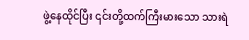ဖွဲ့နေထိုင်ပြီး ၎င်းတို့ထက်ကြီးမားသော သားရဲ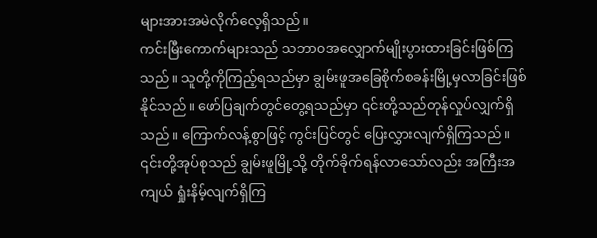များအားအမဲလိုက်လေ့ရှိသည်။
ကင်းမြီးကောက်များသည် သဘာ၀အလျှောက်မျိုးပွားထားခြင်းဖြစ်ကြသည်။ သူတို့ကိုကြည့်ရသည်မှာ ချွမ်းဖူအခြေစိုက်စခန်းမြို့မှလာခြင်းဖြစ်နိုင်သည်။ ဖော်ပြချက်တွင်တွေ့ရသည်မှာ ၎င်းတို့သည်တုန်လှုပ်လျှက်ရှိသည်။ ကြောက်လန့်စွာဖြင့် ကွင်းပြင်တွင် ပြေးလွှားလျက်ရှိကြသည်။
၎င်းတို့အုပ်စုသည် ချွမ်းဖူမြို့သို့ တိုက်ခိုက်ရန်လာသော်လည်း အကြီးအကျယ် ရှုံးနိမ့်လျက်ရှိကြ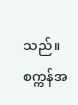သည်။ စက္ကန်အ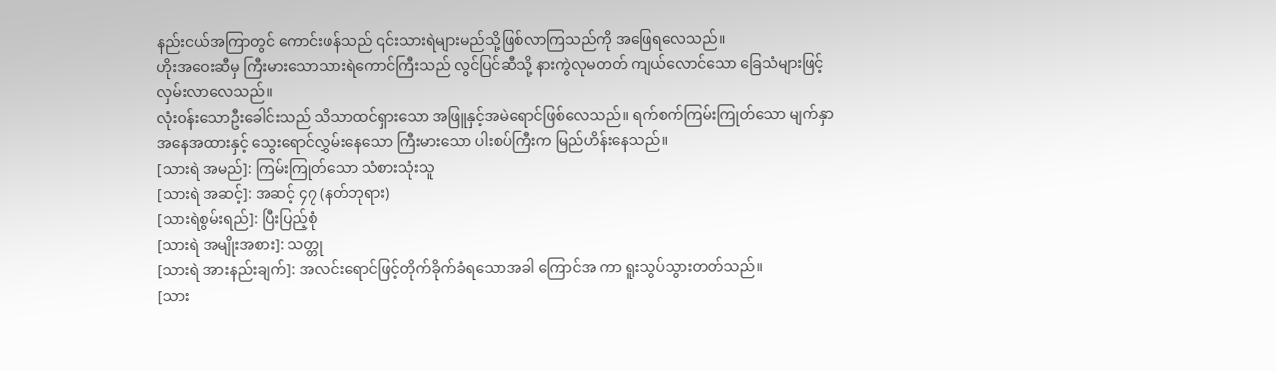နည်းငယ်အကြာတွင် ကောင်းဖန်သည် ၎င်းသားရဲများမည်သို့ဖြစ်လာကြသည်ကို အဖြေရလေသည်။
ဟိုးအဝေးဆီမှ ကြီးမားသောသားရဲကောင်ကြီးသည် လွင်ပြင်ဆီသို့ နားကွဲလုမတတ် ကျယ်လောင်သော ခြေသံများဖြင့် လှမ်းလာလေသည်။
လုံး၀န်းသောဦးခေါင်းသည် သိသာထင်ရှားသော အဖြူနှင့်အမဲရောင်ဖြစ်လေသည်။ ရက်စက်ကြမ်းကြုတ်သော မျက်နှာအနေအထားနှင့် သွေးရောင်လွှမ်းနေသော ကြီးမားသော ပါးစပ်ကြီးက မြည်ဟိန်းနေသည်။
[သားရဲ အမည်]: ကြမ်းကြုတ်သော သံစားသုံးသူ
[သားရဲ အဆင့်]: အဆင့် ၄၇ (နတ်ဘုရား)
[သားရဲစွမ်းရည်]: ပြီးပြည့်စုံ
[သားရဲ အမျိုးအစား]: သတ္တု
[သားရဲ အားနည်းချက်]: အလင်းရောင်ဖြင့်တိုက်ခိုက်ခံရသောအခါ ကြောင်အ ကာ ရူးသွပ်သွားတတ်သည်။
[သား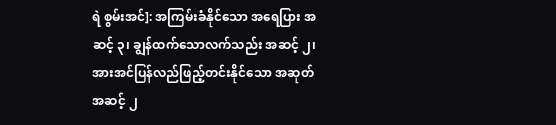ရဲ စွမ်းအင်]: အကြမ်းခံနိုင်သော အရေပြား အဆင့် ၃၊ ချွန်ထက်သောလက်သည်း အဆင့် ၂၊ အားအင်ပြန်လည်ဖြည့်တင်းနိုင်သော အဆုတ် အဆင့် ၂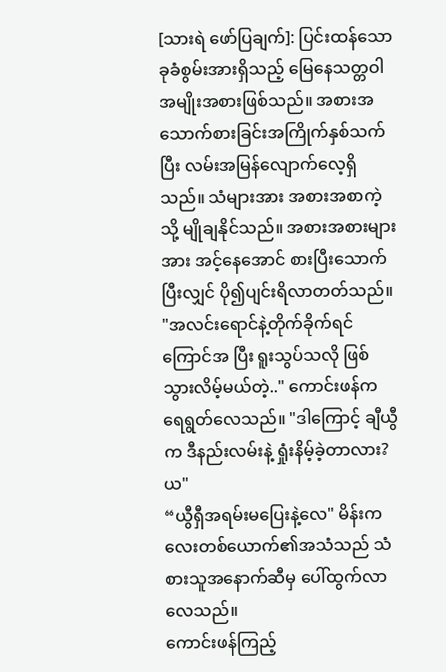[သားရဲ ဖော်ပြချက်]: ပြင်းထန်သော ခုခံစွမ်းအားရှိသည့် မြေနေသတ္တဝါအမျိုးအစားဖြစ်သည်။ အစားအသောက်စားခြင်းအကြိုက်နှစ်သက်ပြီး လမ်းအမြန်လျောက်လေ့ရှိသည်။ သံများအား အစားအစာကဲ့သို့ မျိုချနိုင်သည်။ အစားအစားများအား အင့်နေအောင် စားပြီးသောက်ပြီးလျှင် ပို၍ပျင်းရိလာတတ်သည်။
"အလင်းရောင်နဲ့တိုက်ခိုက်ရင် ကြောင်အ ပြီး ရူးသွပ်သလို ဖြစ်သွားလိမ့်မယ်တဲ့.." ကောင်းဖန်ကရေရွတ်လေသည်။ "ဒါကြောင့် ချီယွီက ဒီနည်းလမ်းနဲ့ ရှုံးနိမ့်ခဲ့တာလား?ယ"
“ယွီရှီအရမ်းမပြေးနဲ့လေ" မိန်းကလေးတစ်ယောက်၏အသံသည် သံစားသူအနောက်ဆီမှ ပေါ်ထွက်လာလေသည်။
ကောင်းဖန်ကြည့်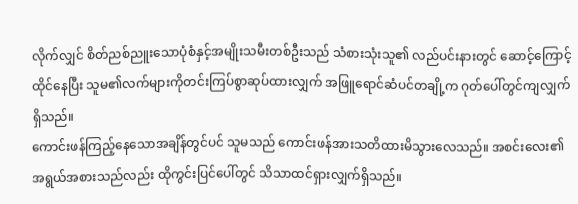လိုက်လျှင် စိတ်ညစ်ညူးသောပုံစံနှင့်အမျိုးသမီးတစ်ဦးသည် သံစားသုံးသူ၏ လည်ပင်းနားတွင် ဆောင့်ကြောင့်ထိုင်နေပြီး သူမ၏လက်များကိုတင်းကြပ်စွာဆုပ်ထားလျှက် အဖြူရောင်ဆံပင်တချို့က ဂုတ်ပေါ်တွင်ကျလျှက်ရှိသည်။
ကောင်းဖန်ကြည့်နေသောအချိန်တွင်ပင် သူမသည် ကောင်းဖန်အားသတိထားမိသွားလေသည်။ အစင်းလေး၏အရွယ်အစားသည်လည်း ထိုကွင်းပြင်ပေါ်တွင် သိသာထင်ရှားလျှက်ရှိသည်။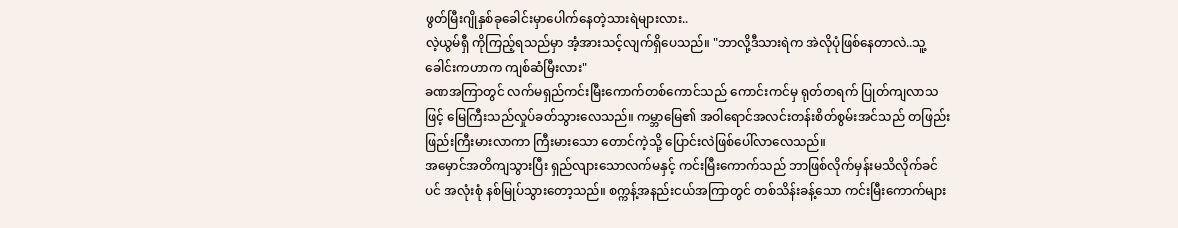ဖွတ်မြီးဂျိုနှစ်ခုခေါင်းမှာပေါက်နေတဲ့သားရဲများလား..
လဲ့ယွမ်ရှီ ကိုကြည့်ရသည်မှာ အံ့အားသင့်လျက်ရှိပေသည်။ "ဘာလို့ဒီသားရဲက အဲလိုပုံဖြစ်နေတာလဲ..သူ့ခေါင်းကဟာက ကျစ်ဆံမြီးလား"
ခဏအကြာတွင် လက်မရှည်ကင်းမြီးကောက်တစ်ကောင်သည် ကောင်းကင်မှ ရုတ်တရက် ပြုတ်ကျလာသဖြင့် မြေကြီးသည်လှုပ်ခတ်သွားလေသည်။ ကမ္ဘာမြေ၏ အဝါရောင်အလင်းတန်းစိတ်စွမ်းအင်သည် တဖြည်းဖြည်းကြီးမားလာကာ ကြီးမားသော တောင်ကဲ့သို့ ပြောင်းလဲဖြစ်ပေါ်လာလေသည်။
အမှောင်အတိကျသွားပြီး ရှည်လျားသောလက်မနှင့် ကင်းမြီးကောက်သည် ဘာဖြစ်လိုက်မှန်းမသိလိုက်ခင်ပင် အလုံးစုံ နစ်မြုပ်သွားတော့သည်။ စက္ကန့်အနည်းငယ်အကြာတွင် တစ်သိန်းခန့်သော ကင်းမြီးကောက်များ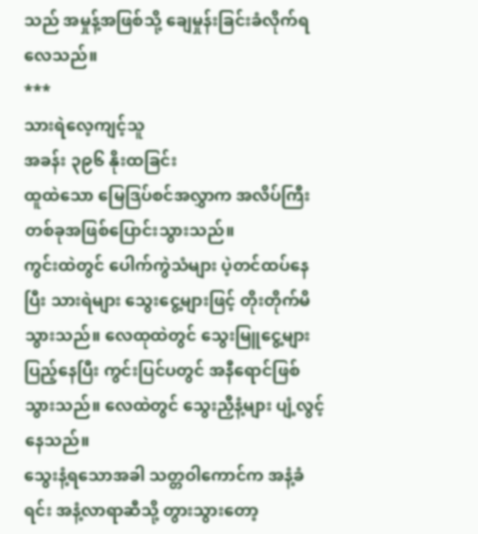သည် အမှုန့်အဖြစ်သို့ ချေမှုန်းခြင်းခံလိုက်ရလေသည်။
***
သားရဲလေ့ကျင့်သူ
အခန်း ၃၉၆ နိုးထခြင်း
ထူထဲသော မြေဒြပ်စင်အလွှာက အလိပ်ကြီးတစ်ခုအဖြစ်ပြောင်းသွားသည်။
ကွင်းထဲတွင် ပေါက်ကွဲသံများ ပဲ့တင်ထပ်နေပြီး သားရဲများ သွေးငွေ့များဖြင့် တိုးတိုက်မိသွားသည်။ လေထုထဲတွင် သွေးမြူငွေ့များပြည့်နေပြီး ကွင်းပြင်ပတွင် အနီရောင်ဖြစ်သွားသည်။ လေထဲတွင် သွေးညှီနံ့များ ပျံ့လွင့်နေသည်။
သွေးနံ့ရသောအခါ သတ္တဝါကောင်က အနံ့ခံရင်း အနံ့လာရာဆီသို့ တွားသွားတော့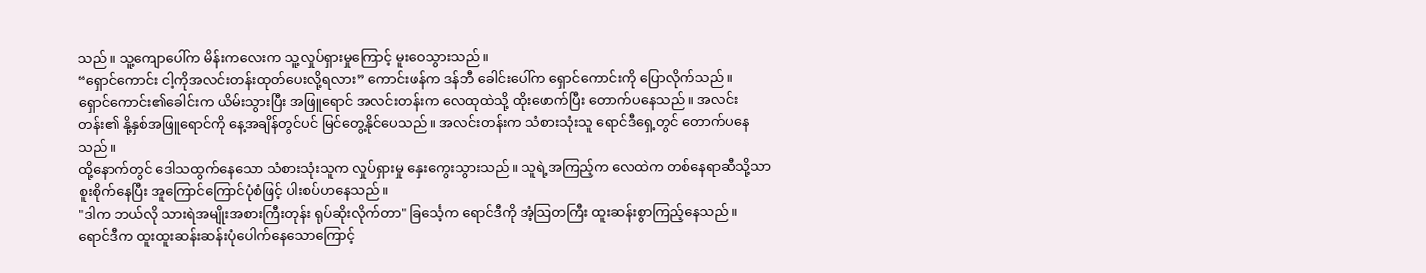သည်။ သူ့ကျောပေါ်က မိန်းကလေးက သူ့လှုပ်ရှားမှုကြောင့် မူးဝေသွားသည်။
“ရှောင်ကောင်း ငါ့ကိုအလင်းတန်းထုတ်ပေးလို့ရလား” ကောင်းဖန်က ဒန်ဘီ ခေါင်းပေါ်က ရှောင်ကောင်းကို ပြောလိုက်သည်။
ရှောင်ကောင်း၏ခေါင်းက ယိမ်းသွားပြီး အဖြူရောင် အလင်းတန်းက လေထုထဲသို့ ထိုးဖောက်ပြီး တောက်ပနေသည်။ အလင်းတန်း၏ နို့နှစ်အဖြူရောင်ကို နေ့အချိန်တွင်ပင် မြင်တွေ့နိုင်ပေသည်။ အလင်းတန်းက သံစားသုံးသူ ရောင်ဒီရှေ့တွင် တောက်ပနေသည်။
ထို့နောက်တွင် ဒေါသထွက်နေသော သံစားသုံးသူက လှုပ်ရှားမှု နှေးကွေးသွားသည်။ သူရဲ့အကြည့်က လေထဲက တစ်နေရာဆီသို့သာ စူးစိုက်နေပြီး အူကြောင်ကြောင်ပုံစံဖြင့် ပါးစပ်ဟနေသည်။
"ဒါက ဘယ်လို သားရဲအမျိုးအစားကြီးတုန်း ရုပ်ဆိုးလိုက်တာ" ခြင်္သေ့က ရောင်ဒီကို အံ့သြတကြီး ထူးဆန်းစွာကြည့်နေသည်။
ရောင်ဒီက ထူးထူးဆန်းဆန်းပုံပေါက်နေသောကြောင့်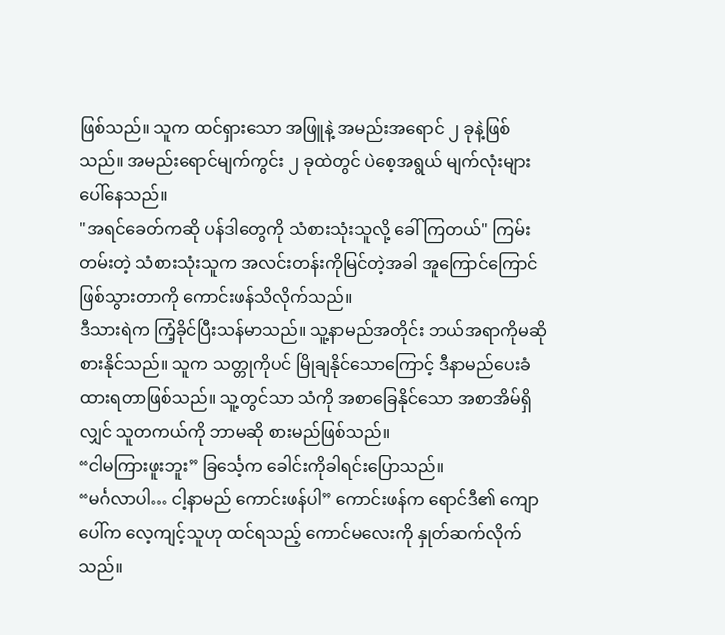ဖြစ်သည်။ သူက ထင်ရှားသော အဖြူနဲ့ အမည်းအရောင် ၂ ခုနဲ့ဖြစ်သည်။ အမည်းရောင်မျက်ကွင်း ၂ ခုထဲတွင် ပဲစေ့အရွယ် မျက်လုံးများ ပေါ်နေသည်။
"အရင်ခေတ်ကဆို ပန်ဒါတွေကို သံစားသုံးသူလို့ ခေါ်ကြတယ်" ကြမ်းတမ်းတဲ့ သံစားသုံးသူက အလင်းတန်းကိုမြင်တဲ့အခါ အူကြောင်ကြောင်ဖြစ်သွားတာကို ကောင်းဖန်သိလိုက်သည်။
ဒီသားရဲက ကြံ့ခိုင်ပြီးသန်မာသည်။ သူ့နာမည်အတိုင်း ဘယ်အရာကိုမဆို စားနိုင်သည်။ သူက သတ္တုကိုပင် မြိုချနိုင်သောကြောင့် ဒီနာမည်ပေးခံထားရတာဖြစ်သည်။ သူ့တွင်သာ သံကို အစာခြေနိုင်သော အစာအိမ်ရှိလျှင် သူတကယ်ကို ဘာမဆို စားမည်ဖြစ်သည်။
“ငါမကြားဖူးဘူး” ခြင်္သေ့က ခေါင်းကိုခါရင်းပြောသည်။
“မင်္ဂလာပါ… ငါ့နာမည် ကောင်းဖန်ပါ” ကောင်းဖန်က ရောင်ဒီ၏ ကျောပေါ်က လေ့ကျင့်သူဟု ထင်ရသည့် ကောင်မလေးကို နှုတ်ဆက်လိုက်သည်။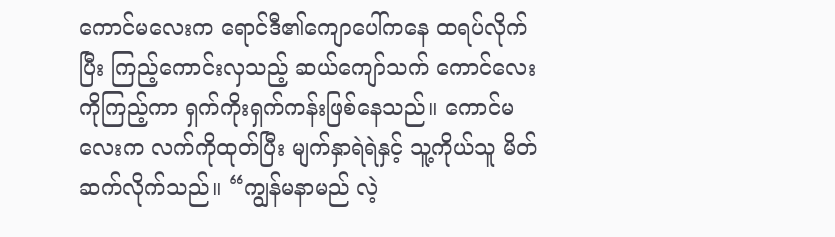ကောင်မလေးက ရောင်ဒီ၏ကျောပေါ်ကနေ ထရပ်လိုက်ပြီး ကြည့်ကောင်းလှသည့် ဆယ်ကျော်သက် ကောင်လေးကိုကြည့်ကာ ရှက်ကိုးရှက်ကန်းဖြစ်နေသည်။ ကောင်မလေးက လက်ကိုထုတ်ပြီး မျက်နှာရဲရဲနှင့် သူ့ကိုယ်သူ မိတ်ဆက်လိုက်သည်။ “ကျွန်မနာမည် လဲ့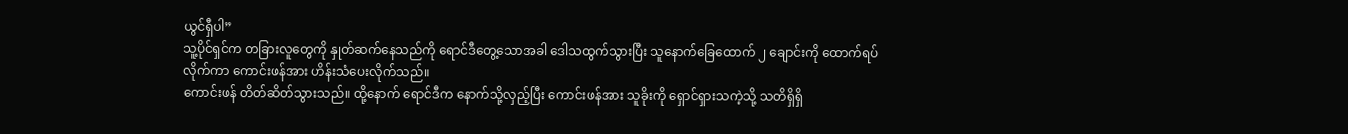ယွင်ရှီပါ”
သူ့ပိုင်ရှင်က တခြားလူတွေကို နှုတ်ဆက်နေသည်ကို ရောင်ဒီတွေ့သောအခါ ဒေါသထွက်သွားပြီး သူနောက်ခြေထောက် ၂ ချောင်းကို ထောက်ရပ်လိုက်ကာ ကောင်းဖန်အား ဟိန်းသံပေးလိုက်သည်။
ကောင်းဖန် တိတ်ဆိတ်သွားသည်။ ထို့နောက် ရောင်ဒီက နောက်သို့လှည့်ပြီး ကောင်းဖန်အား သူခိုးကို ရှောင်ရှားသကဲ့သို့ သတိရှိရှိ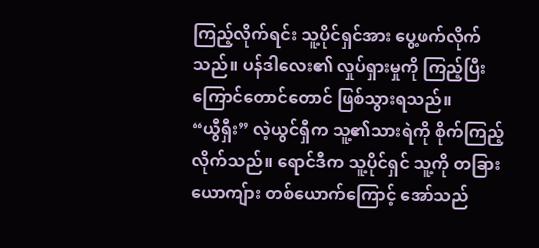ကြည့်လိုက်ရင်း သူ့ပိုင်ရှင်အား ပွေ့ဖက်လိုက်သည်။ ပန်ဒါလေး၏ လှုပ်ရှားမှုကို ကြည့်ပြီး ကြောင်တောင်တောင် ဖြစ်သွားရသည်။
“ယွီရှီး” လဲ့ယွင်ရှီက သူ့၏သားရဲကို စိုက်ကြည့်လိုက်သည်။ ရောင်ဒီက သူ့ပိုင်ရှင် သူ့ကို တခြားယောကျ်ား တစ်ယောက်ကြောင့် အော်သည်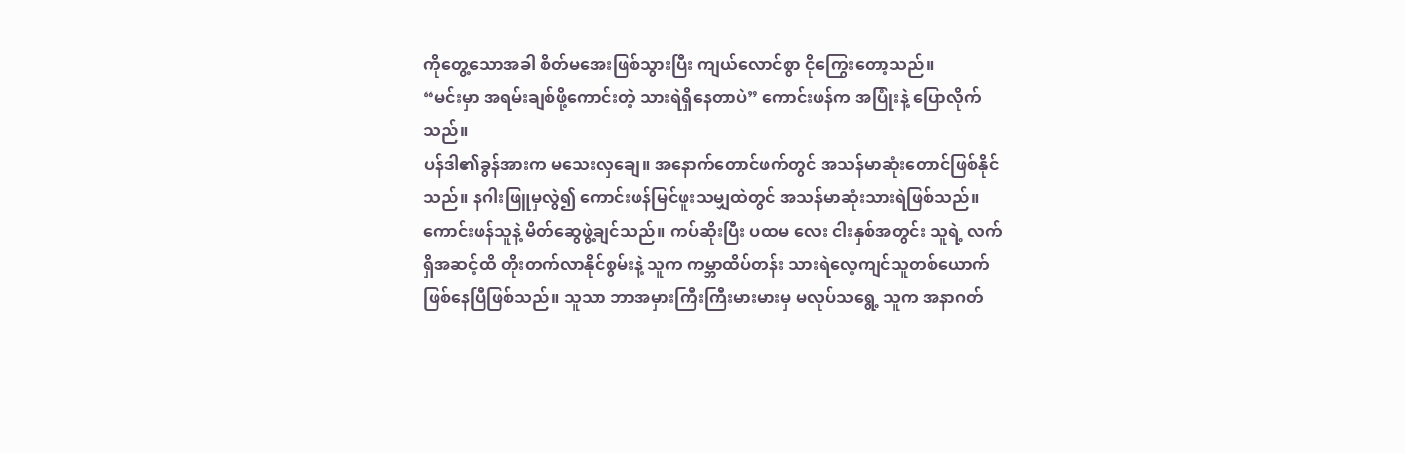ကိုတွေ့သောအခါ စိတ်မအေးဖြစ်သွားပြီး ကျယ်လောင်စွာ ငိုကြွေးတော့သည်။
“မင်းမှာ အရမ်းချစ်ဖို့ကောင်းတဲ့ သားရဲရှိနေတာပဲ” ကောင်းဖန်က အပြုံးနဲ့ ပြောလိုက်သည်။
ပန်ဒါ၏ခွန်အားက မသေးလှချေ။ အနောက်တောင်ဖက်တွင် အသန်မာဆုံးတောင်ဖြစ်နိုင်သည်။ နဂါးဖြူမှလွဲ၍ ကောင်းဖန်မြင်ဖူးသမျှထဲတွင် အသန်မာဆုံးသားရဲဖြစ်သည်။
ကောင်းဖန်သူနဲ့ မိတ်ဆွေဖွဲ့ချင်သည်။ ကပ်ဆိုးပြီး ပထမ လေး ငါးနှစ်အတွင်း သူရဲ့ လက်ရှိအဆင့်ထိ တိုးတက်လာနိုင်စွမ်းနဲ့ သူက ကမ္ဘာထိပ်တန်း သားရဲလေ့ကျင်သူတစ်ယောက်ဖြစ်နေပြီဖြစ်သည်။ သူသာ ဘာအမှားကြီးကြီးမားမားမှ မလုပ်သရွေ့ သူက အနာဂတ်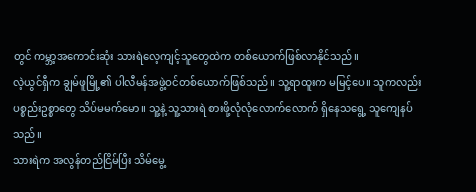တွင် ကမ္ဘာ့အကောင်းဆုံး သားရဲလေ့ကျင့်သူတွေထဲက တစ်ယောက်ဖြစ်လာနိုင်သည်။
လဲ့ယွင်ရှီက ချွမ်ဖူမြို့၏ ပါလီမန်အဖွဲ့ဝင်တစ်ယောက်ဖြစ်သည်။ သူ့ရာထူးက မမြင့်ပေ။ သူကလည်း ပစ္စည်းဥစ္စာတွေ သိပ်မမက်မော။ သူ့နဲ့ သူ့သားရဲ စားဖို့လုံလုံလောက်လောက် ရှိနေသရွေ့ သူကျေနပ်သည်။
သားရဲက အလွန်တည်ငြိမ်ပြီး သိမ်မွေ့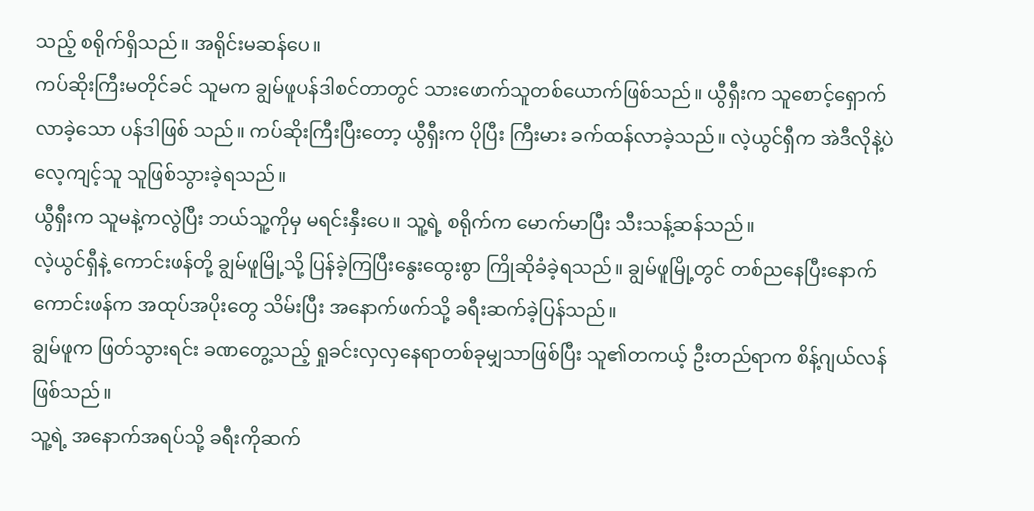သည့် စရိုက်ရှိသည်။ အရိုင်းမဆန်ပေ။
ကပ်ဆိုးကြီးမတိုင်ခင် သူမက ချွမ်ဖူပန်ဒါစင်တာတွင် သားဖောက်သူတစ်ယောက်ဖြစ်သည်။ ယွီရှီးက သူစောင့်ရှောက်လာခဲ့သော ပန်ဒါဖြစ် သည်။ ကပ်ဆိုးကြီးပြီးတော့ ယွီရှီးက ပိုပြီး ကြီးမား ခက်ထန်လာခဲ့သည်။ လဲ့ယွင်ရှီက အဲဒီလိုနဲ့ပဲ လေ့ကျင့်သူ သူဖြစ်သွားခဲ့ရသည်။
ယွီရှီးက သူမနဲ့ကလွဲပြီး ဘယ်သူ့ကိုမှ မရင်းနှီးပေ။ သူ့ရဲ့ စရိုက်က မောက်မာပြီး သီးသန့်ဆန်သည်။
လဲ့ယွင်ရှီနဲ့ ကောင်းဖန်တို့ ချွမ်ဖူမြို့သို့ ပြန်ခဲ့ကြပြီးနွေးထွေးစွာ ကြိုဆိုခံခဲ့ရသည်။ ချွမ်ဖူမြို့တွင် တစ်ညနေပြီးနောက် ကောင်းဖန်က အထုပ်အပိုးတွေ သိမ်းပြီး အနောက်ဖက်သို့ ခရီးဆက်ခဲ့ပြန်သည်။
ချွမ်ဖူက ဖြတ်သွားရင်း ခဏတွေ့သည့် ရှုခင်းလှလှနေရာတစ်ခုမျှသာဖြစ်ပြီး သူ၏တကယ့် ဦးတည်ရာက စိန့်ဂျယ်လန်ဖြစ်သည်။
သူ့ရဲ့ အနောက်အရပ်သို့ ခရီးကိုဆက်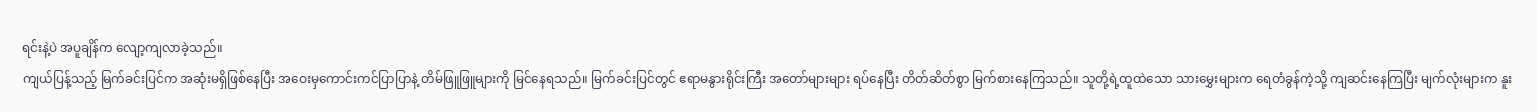ရင်းနဲ့ပဲ အပူချိန်က လျော့ကျလာခဲ့သည်။
ကျယ်ပြန့်သည့် မြက်ခင်းပြင်က အဆုံးမရှိဖြစ်နေပြီး အဝေးမှကောင်းကင်ပြာပြာနဲ့ တိမ်ဖြူဖြူများကို မြင်နေရသည်။ မြက်ခင်းပြင်တွင် ဧရာမနွားရိုင်းကြီး အတော်များများ ရပ်နေပြီး တိတ်ဆိတ်စွာ မြက်စားနေကြသည်။ သူတို့ရဲ့ထူထဲသော သားမွှေးများက ရေတံခွန်ကဲ့သို့ ကျဆင်းနေကြပြီး မျက်လုံးများက နူး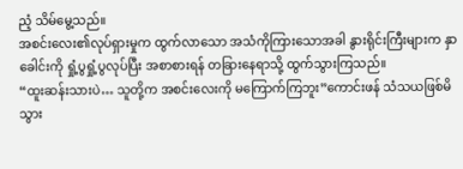ညံ့ သိမ်မွေ့သည်။
အစင်းလေး၏လုပ်ရှားမှုက ထွက်လာသော အသံကိုကြားသောအခါ နွားရိုင်းကြီးများက နှာခေါင်းကို ရှုံ့ပွရှုံ့ပွလုပ်ပြီး အစာစားရန် တခြားနေရာသို့ ထွက်သွားကြသည်။
“ထူးဆန်းသားပဲ… သူတို့က အစင်းလေးကို မကြောက်ကြဘူး”ကောင်းဖန် သံသယဖြစ်မိသွား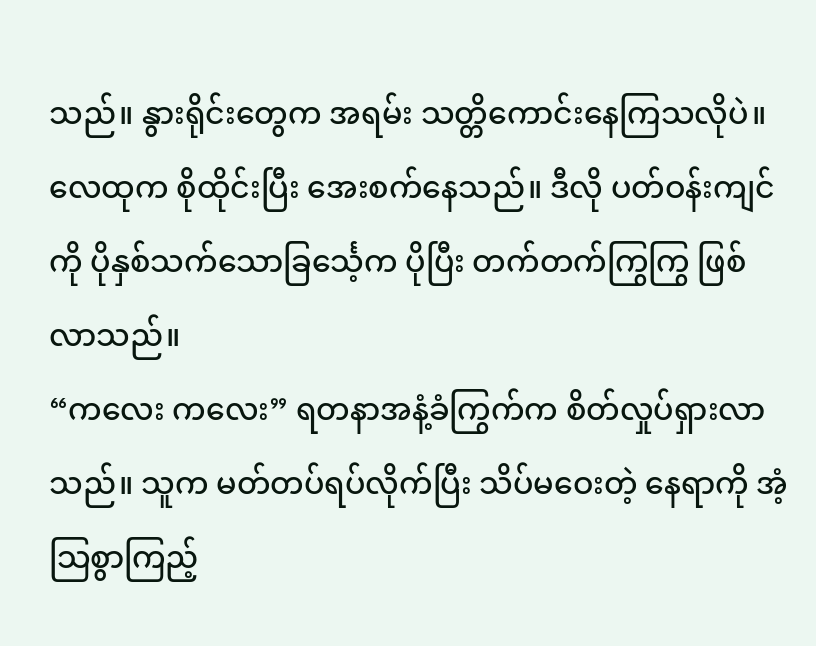သည်။ နွားရိုင်းတွေက အရမ်း သတ္တိကောင်းနေကြသလိုပဲ။
လေထုက စိုထိုင်းပြီး အေးစက်နေသည်။ ဒီလို ပတ်ဝန်းကျင်ကို ပိုနှစ်သက်သောခြင်္သေ့က ပိုပြီး တက်တက်ကြွကြွ ဖြစ်လာသည်။
“ကလေး ကလေး” ရတနာအနံ့ခံကြွက်က စိတ်လှုပ်ရှားလာသည်။ သူက မတ်တပ်ရပ်လိုက်ပြီး သိပ်မဝေးတဲ့ နေရာကို အံ့သြစွာကြည့်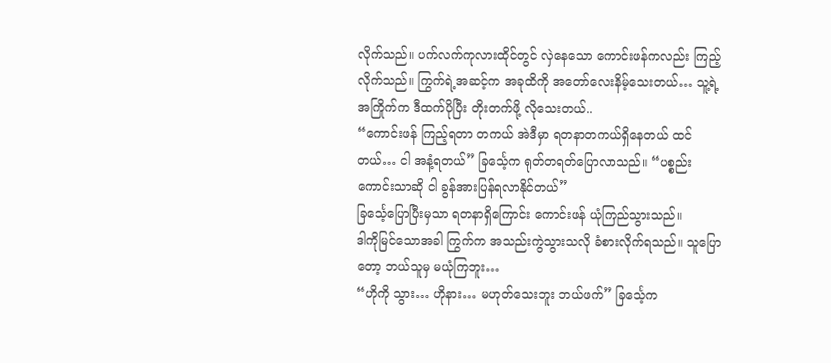လိုက်သည်။ ပက်လက်ကုလားထိုင်တွင် လှဲနေသော ကောင်းဖန်ကလည်း ကြည့်လိုက်သည်။ ကြွက်ရဲ့အဆင့်က အခုထိကို အတော်လေးနိမ့်သေးတယ်… သူ့ရဲ့အကြိုက်က ဒီထက်ပိုပြီး တိုးတက်ဖို့ လိုသေးတယ်..
“ကောင်းဖန် ကြည့်ရတာ တကယ် အဲဒီမှာ ရတနာတကယ်ရှိနေတယ် ထင်တယ်… ငါ အနံ့ရတယ်” ခြင်္သေ့က ရုတ်တရတ်ပြောလာသည်။ “ပစ္စည်းကောင်းသာဆို ငါ ခွန်အားပြန်ရလာနိုင်တယ်”
ခြင်္သေ့ပြောပြီးမှသာ ရတနာရှိကြောင်း ကောင်းဖန် ယုံကြည်သွားသည်။
ဒါကိုမြင်သောအခါ ကြွက်က အသည်းကွဲသွားသလို ခံစားလိုက်ရသည်။ သူပြောတော့ ဘယ်သူမှ မယုံကြဘူး…
“ဟိုကို သွား… ဟိုနား… မဟုတ်သေးဘူး ဘယ်ဖက်” ခြင်္သေ့က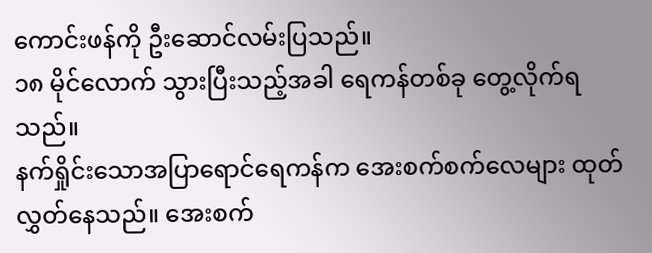ကောင်းဖန်ကို ဦးဆောင်လမ်းပြသည်။
၁၈ မိုင်လောက် သွားပြီးသည့်အခါ ရေကန်တစ်ခု တွေ့လိုက်ရသည်။
နက်ရှိုင်းသောအပြာရောင်ရေကန်က အေးစက်စက်လေများ ထုတ်လွှတ်နေသည်။ အေးစက်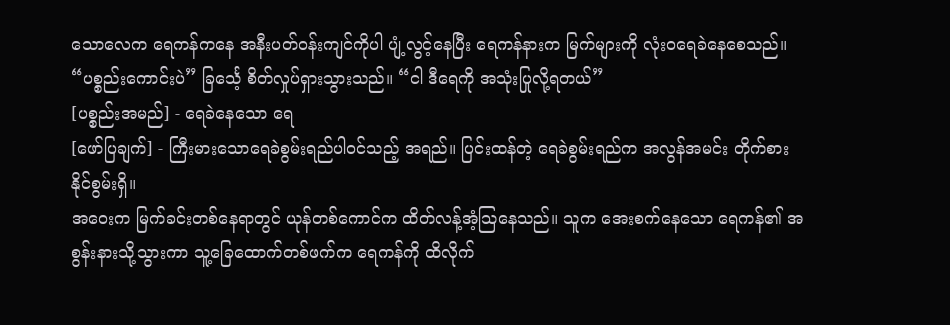သောလေက ရေကန်ကနေ အနီးပတ်ဝန်းကျင်ကိုပါ ပျံ့လွင့်နေပြီး ရေကန်နားက မြက်များကို လုံးဝရေခဲနေစေသည်။
“ပစ္စည်းကောင်းပဲ” ခြင်္သေ့ စိတ်လှုပ်ရှားသွားသည်။ “ငါ ဒီရေကို အသုံးပြုလို့ရတယ်”
[ပစ္စည်းအမည်] - ရေခဲနေသော ရေ
[ဖော်ပြချက်] - ကြီးမားသောရေခဲစွမ်းရည်ပါဝင်သည့် အရည်။ ပြင်းထန်တဲ့ ရေခဲစွမ်းရည်က အလွန်အမင်း တိုက်စားနိုင်စွမ်းရှိ။
အဝေးက မြက်ခင်းတစ်နေရာတွင် ယုန်တစ်ကောင်က ထိတ်လန့်အံ့သြနေသည်။ သူက အေးစက်နေသော ရေကန်၏ အစွန်းနားသို့သွားကာ သူ့ခြေထောက်တစ်ဖက်က ရေကန်ကို ထိလိုက်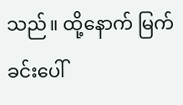သည်။ ထို့နောက် မြက်ခင်းပေါ်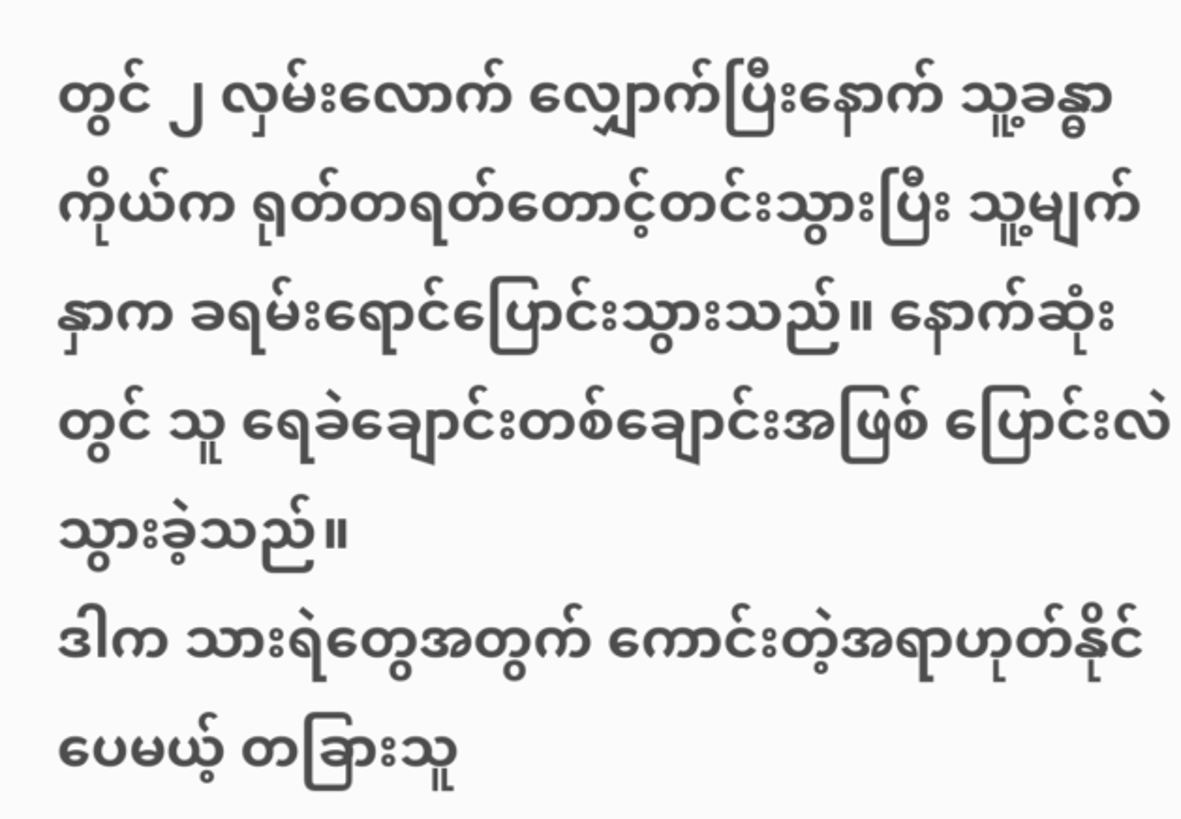တွင် ၂ လှမ်းလောက် လျှောက်ပြီးနောက် သူ့ခန္ဓာကိုယ်က ရုတ်တရတ်တောင့်တင်းသွားပြီး သူ့မျက်နှာက ခရမ်းရောင်ပြောင်းသွားသည်။ နောက်ဆုံးတွင် သူ ရေခဲချောင်းတစ်ချောင်းအဖြစ် ပြောင်းလဲသွားခဲ့သည်။
ဒါက သားရဲတွေအတွက် ကောင်းတဲ့အရာဟုတ်နိုင်ပေမယ့် တခြားသူ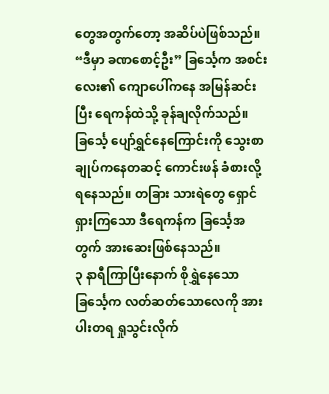တွေအတွက်တော့ အဆိပ်ပဲဖြစ်သည်။
“ဒီမှာ ခဏစောင့်ဦး” ခြင်္သေ့က အစင်းလေး၏ ကျောပေါ်ကနေ အမြန်ဆင်းပြီး ရေကန်ထဲသို့ ခုန်ချလိုက်သည်။
ခြင်္သေ့ ပျော်ရွှင်နေကြောင်းကို သွေးစာချုပ်ကနေတဆင့် ကောင်းဖန် ခံစားလို့ရနေသည်။ တခြား သားရဲတွေ ရှောင်ရှားကြသော ဒီရေကန်က ခြင်္သေ့အတွက် အားဆေးဖြစ်နေသည်။
၃ နာရီကြာပြီးနောက် စိုရွှဲနေသော ခြင်္သေ့က လတ်ဆတ်သောလေကို အားပါးတရ ရှုသွင်းလိုက်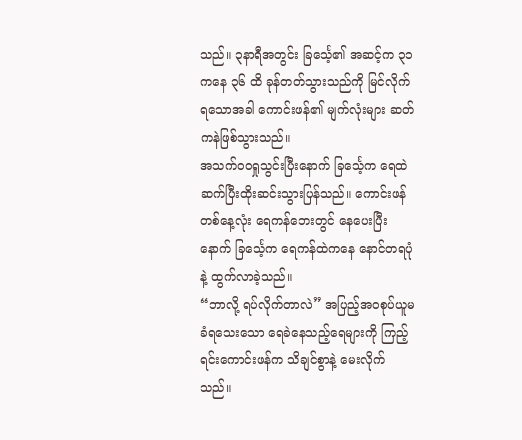သည်။ ၃နာရီအတွင်း ခြင်္သေ့၏ အဆင့်က ၃၁ ကနေ ၃၆ ထိ ခုန်တတ်သွားသည်ကို မြင်လိုက်ရသောအခါ ကောင်းဖန်၏ မျက်လုံးများ ဆတ်ကနဲဖြစ်သွားသည်။
အသက်ဝဝရှုသွင်းပြီးနောက် ခြင်္သေ့က ရေထဲ ဆက်ပြီးထိုးဆင်းသွားပြန်သည်။ ကောင်းဖန်တစ်နေ့လုံး ရေကန်ဘေးတွင် နေပေးပြီးနောက် ခြင်္သေ့က ရေကန်ထဲကနေ နောင်တရပုံနဲ့ ထွက်လာခဲ့သည်။
“ဘာလို့ ရပ်လိုက်တာလဲ” အပြည့်အဝစုပ်ယူမခံရသေးသော ရေခဲနေသည့်ရေများကို ကြည့်ရင်းကောင်းဖန်က သိချင်စွာနဲ့ မေးလိုက်သည်။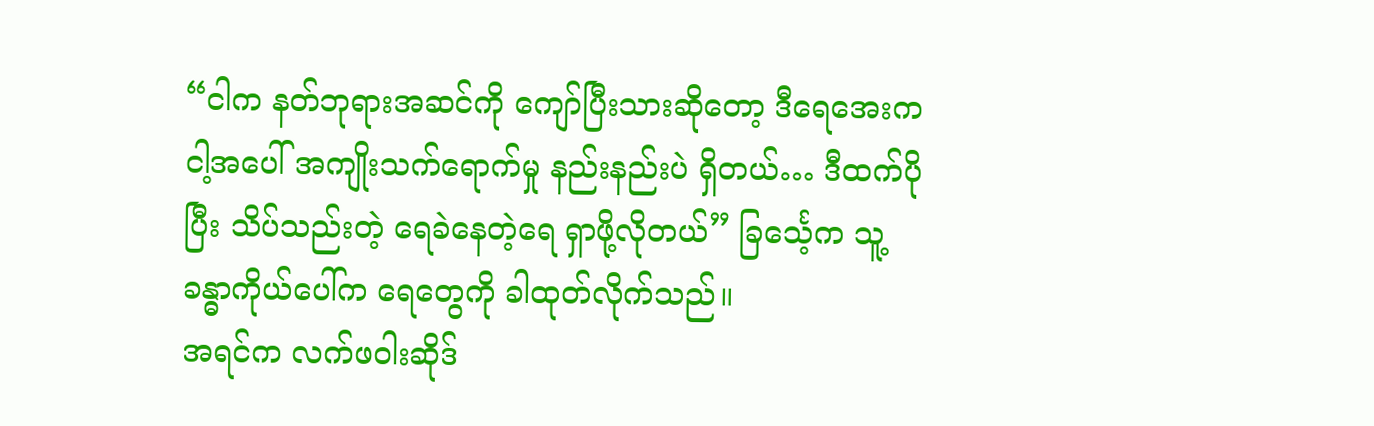“ငါက နတ်ဘုရားအဆင်ကို ကျော်ပြီးသားဆိုတော့ ဒီရေအေးက ငါ့အပေါ် အကျိုးသက်ရောက်မှု နည်းနည်းပဲ ရှိတယ်… ဒီထက်ပိုပြီး သိပ်သည်းတဲ့ ရေခဲနေတဲ့ရေ ရှာဖို့လိုတယ်” ခြင်္သေ့က သူ့ခန္ဓာကိုယ်ပေါ်က ရေတွေကို ခါထုတ်လိုက်သည်။
အရင်က လက်ဖဝါးဆိုဒ်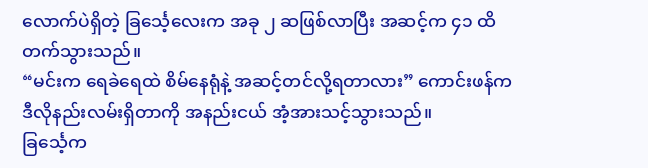လောက်ပဲရှိတဲ့ ခြင်္သေ့လေးက အခု ၂ ဆဖြစ်လာပြီး အဆင့်က ၄၁ ထိတက်သွားသည်။
“မင်းက ရေခဲရေထဲ စိမ်နေရုံနဲ့ အဆင့်တင်လို့ရတာလား” ကောင်းဖန်က ဒီလိုနည်းလမ်းရှိတာကို အနည်းငယ် အံ့အားသင့်သွားသည်။
ခြင်္သေ့က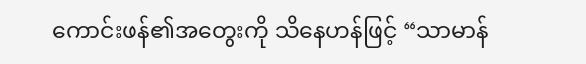ကောင်းဖန်၏အတွေးကို သိနေဟန်ဖြင့် “သာမာန်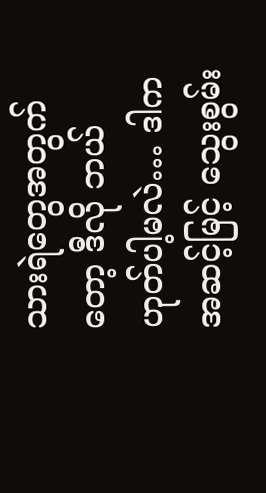သားရဲတွေအတွက်တော့ ဒီလို ဘယ်ဟုတ်ပါ့မလဲ… ဒါက အဆင့်မြင့် သွေးစွမ်း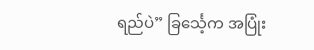ရည်ပဲ” ခြင်္သေ့က အပြုံး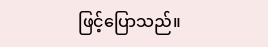ဖြင့်ပြောသည်။